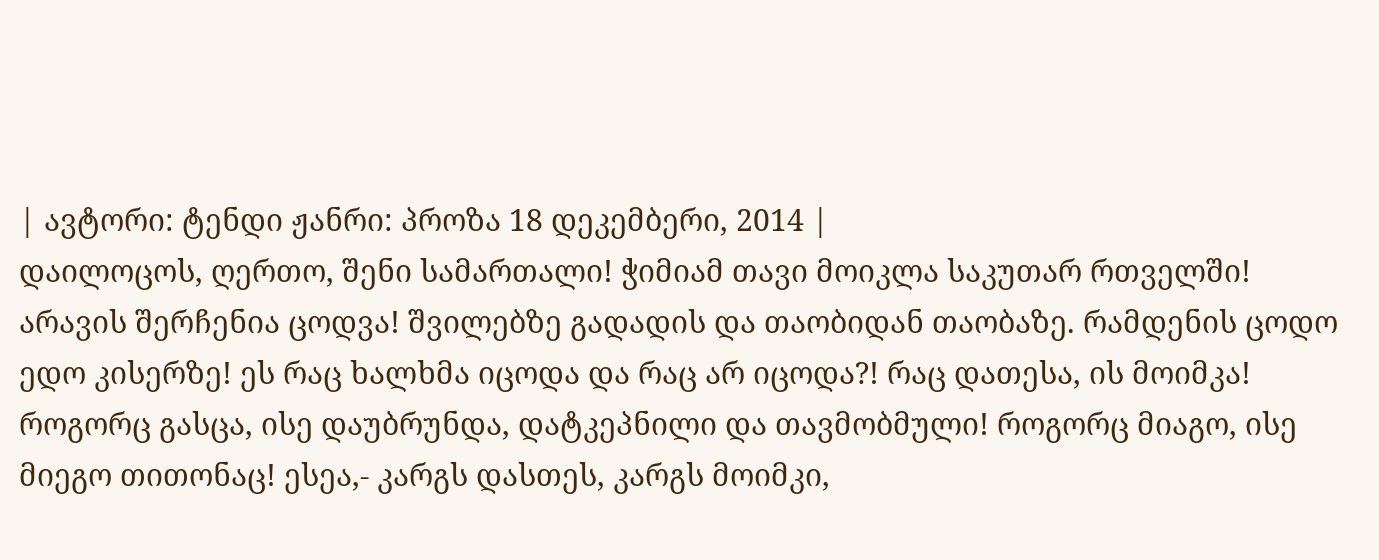| ავტორი: ტენდი ჟანრი: პროზა 18 დეკემბერი, 2014 |
დაილოცოს, ღერთო, შენი სამართალი! ჭიმიამ თავი მოიკლა საკუთარ რთველში! არავის შერჩენია ცოდვა! შვილებზე გადადის და თაობიდან თაობაზე. რამდენის ცოდო ედო კისერზე! ეს რაც ხალხმა იცოდა და რაც არ იცოდა?! რაც დათესა, ის მოიმკა! როგორც გასცა, ისე დაუბრუნდა, დატკეპნილი და თავმობმული! როგორც მიაგო, ისე მიეგო თითონაც! ესეა,- კარგს დასთეს, კარგს მოიმკი,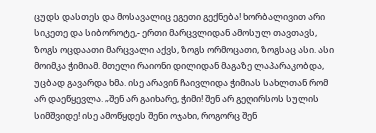ცუდს დასთეს და მოსავალიც ეგეთი გექნება! ხორბალივით არი სიკეთე და სიბოროტე,- ერთი მარცვლიდან ამოსულ თავთავს, ზოგს ოცდაათი მარცვალი აქვს, ზოგს ორმოცათი, ზოგსაც ასი. ასი მოიმკა ჭიმიამ. მთელი რაიონი დილიდან მაგაზე ლაპარაკობდა, უცბად გავარდა ხმა. ისე არავინ ჩაივლიდა ჭიმიას სახლთან რომ არ დაეწყევლა. „შენ არ გაიხარე, ჭიმი! შენ არ გეღირსოს სულის სიმშვიდე! ისე ამოწყდეს შენი ოჯახი, როგორც შენ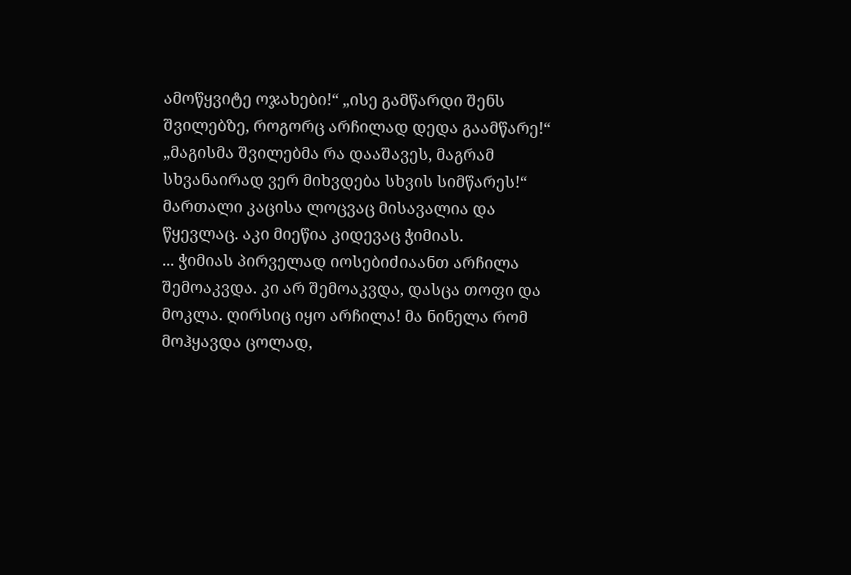ამოწყვიტე ოჯახები!“ „ისე გამწარდი შენს შვილებზე, როგორც არჩილად დედა გაამწარე!“ „მაგისმა შვილებმა რა დააშავეს, მაგრამ სხვანაირად ვერ მიხვდება სხვის სიმწარეს!“ მართალი კაცისა ლოცვაც მისავალია და წყევლაც. აკი მიეწია კიდევაც ჭიმიას.
... ჭიმიას პირველად იოსებიძიაანთ არჩილა შემოაკვდა. კი არ შემოაკვდა, დასცა თოფი და მოკლა. ღირსიც იყო არჩილა! მა ნინელა რომ მოჰყავდა ცოლად,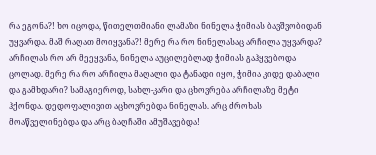რა ეგონა?! ხო იცოდა, წითელთმიანი ლამაზი ნინელა ჭიმიას ბავშვობიდან უყვარდა. მაშ რაღათ მოიყვანა?! მერე რა რო ნინელასაც არჩილა უყვარდა? არჩილას რო არ მეეყვანა, ნინელა აუცილებლად ჭიმიას გაჰყვებოდა ცოლად. მერე რა რო არჩილა მაღალი და ტანადი იყო, ჭიმია კიდე დაბალი და გამხდარი? სამაგიეროდ, სახლ-კარი და ცხოვრება არჩილაზე მეტი ჰქონდა. დედოფალივით აცხოვრებდა ნინელას. არც ძროხას მოაწველინებდა და არც ბაღჩაში ამუშავებდა!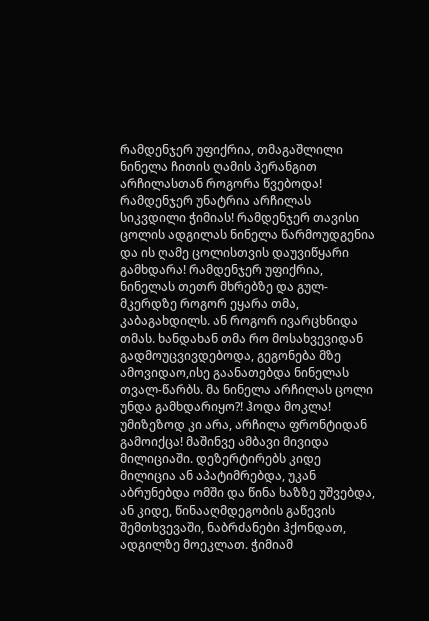რამდენჯერ უფიქრია, თმაგაშლილი ნინელა ჩითის ღამის პერანგით არჩილასთან როგორა წვებოდა! რამდენჯერ უნატრია არჩილას სიკვდილი ჭიმიას! რამდენჯერ თავისი ცოლის ადგილას ნინელა წარმოუდგენია და ის ღამე ცოლისთვის დაუვიწყარი გამხდარა! რამდენჯერ უფიქრია, ნინელას თეთრ მხრებზე და გულ-მკერდზე როგორ ეყარა თმა, კაბაგახდილს. ან როგორ ივარცხნიდა თმას. ხანდახან თმა რო მოსახვევიდან გადმოუცვივდებოდა, გეგონება მზე ამოვიდაო,ისე გაანათებდა ნინელას თვალ-წარბს. მა ნინელა არჩილას ცოლი უნდა გამხდარიყო?! ჰოდა მოკლა! უმიზეზოდ კი არა, არჩილა ფრონტიდან გამოიქცა! მაშინვე ამბავი მივიდა მილიციაში. დეზერტირებს კიდე მილიცია ან აპატიმრებდა, უკან აბრუნებდა ომში და წინა ხაზზე უშვებდა, ან კიდე, წინააღმდეგობის გაწევის შემთხვევაში, ნაბრძანები ჰქონდათ, ადგილზე მოეკლათ. ჭიმიამ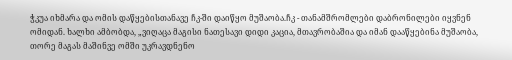ჭკუა იხმარა და ომის დაწყებისთანავე ჩკ-ში დაიწყო მუშაობა.ჩკ - თანამშრომლები დაბრონილები იყვნენ ომიდან. ხალხი ამბობდა, „ვიღაცა მაგისი ნათესავი დიდი კაცია, მთავრობაშია და იმან დააწყებინა მუშაობა, თორე მაგას მაშინვე ომში უკრავდნენო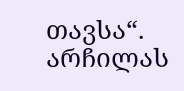თავსა“. არჩილას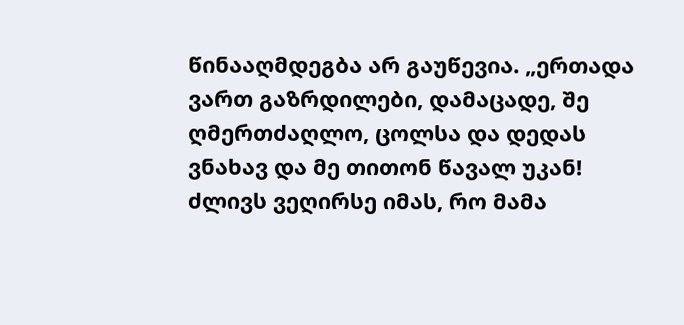წინააღმდეგბა არ გაუწევია. „ერთადა ვართ გაზრდილები, დამაცადე, შე ღმერთძაღლო, ცოლსა და დედას ვნახავ და მე თითონ წავალ უკან! ძლივს ვეღირსე იმას, რო მამა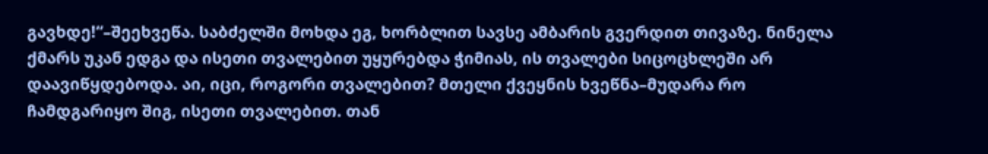გავხდე!“–შეეხვეწა. საბძელში მოხდა ეგ, ხორბლით სავსე ამბარის გვერდით თივაზე. ნინელა ქმარს უკან ედგა და ისეთი თვალებით უყურებდა ჭიმიას, ის თვალები სიცოცხლეში არ დაავიწყდებოდა. აი, იცი, როგორი თვალებით? მთელი ქვეყნის ხვეწნა–მუდარა რო ჩამდგარიყო შიგ, ისეთი თვალებით. თან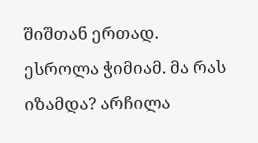შიშთან ერთად. ესროლა ჭიმიამ. მა რას იზამდა? არჩილა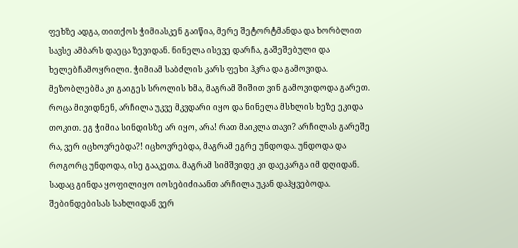ფეხზე ადგა, თითქოს ჭიმიასკენ გაიწია, მერე შეტორტმანდა და ხორბლით სავსე ამბარს დაეცა ზევიდან. ნინელა ისევე დარჩა, გაშეშებული და ხელებჩამოყრილი. ჭიმიამ საბძლის კარს ფეხი ჰკრა და გამოვიდა. მეზობლებმა კი გაიგეს სროლის ხმა, მაგრამ შიშით ვინ გამოვიდოდა გარეთ. როცა მივიდნენ, არჩილა უკვე მკვდარი იყო და ნინელა მსხლის ხეზე ეკიდა თოკით. ეგ ჭიმია სინდისზე არ იყო, არა! რათ მაიკლა თავი? არჩილას გარეშე რა, ვერ იცხოვრებდა?! იცხოვრებდა, მაგრამ ეგრე უნდოდა. უნდოდა და როგორც უნდოდა, ისე გააკეთა. მაგრამ სიმშვიდე კი დაეკარგა იმ დღიდან. სადაც გინდა ყოფილიყო იოსებიძიაანთ არჩილა უკან დაჰყვებოდა. შებინდებისას სახლიდან ვერ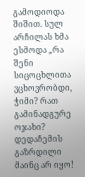გამოდიოდა შიშით. სულ არჩილას ხმა ესმოდა „რა შენი სიცოცხლითა ვცხოვრობდი, ჭიმი? რათ გამინადგურე ოჯახი? დედაჩემის გაზრდილი მაინც არ იყო!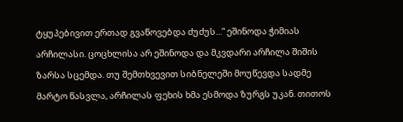ტყუპებივით ერთად გვაწოვებდა ძუძუს...“ ეშინოდა ჭიმიას არჩილასი. ცოცხლისა არ ეშინოდა და მკვდარი არჩილა შიშის ზარსა სცემდა. თუ შემთხვევით სიბნელეში მოუწევდა სადმე მარტო წასვლა, არჩილას ფეხის ხმა ესმოდა ზურგს უკან. თითოს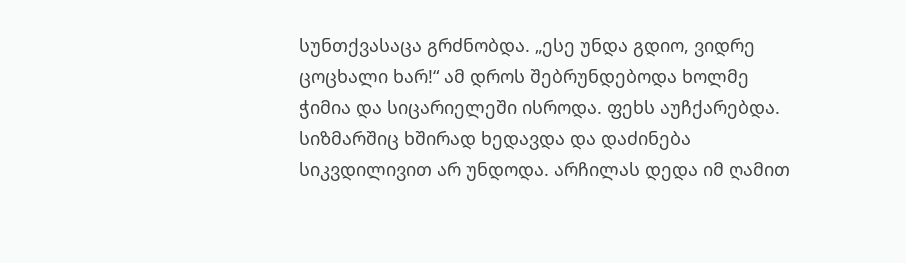სუნთქვასაცა გრძნობდა. „ესე უნდა გდიო, ვიდრე ცოცხალი ხარ!“ ამ დროს შებრუნდებოდა ხოლმე ჭიმია და სიცარიელეში ისროდა. ფეხს აუჩქარებდა. სიზმარშიც ხშირად ხედავდა და დაძინება სიკვდილივით არ უნდოდა. არჩილას დედა იმ ღამით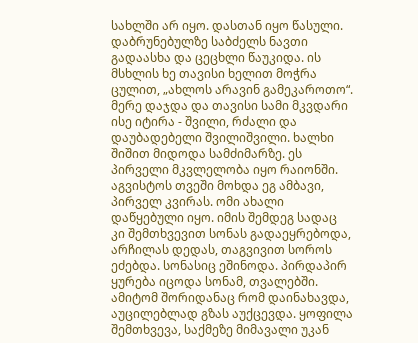სახლში არ იყო. დასთან იყო წასული. დაბრუნებულზე საბძელს ნავთი გადაასხა და ცეცხლი წაუკიდა. ის მსხლის ხე თავისი ხელით მოჭრა ცულით, „ახლოს არავინ გამეკაროთო“. მერე დაჯდა და თავისი სამი მკვდარი ისე იტირა - შვილი, რძალი და დაუბადებელი შვილიშვილი. ხალხი შიშით მიდოდა სამძიმარზე. ეს პირველი მკვლელობა იყო რაიონში. აგვისტოს თვეში მოხდა ეგ ამბავი, პირველ კვირას. ომი ახალი დაწყებული იყო. იმის შემდეგ სადაც კი შემთხვევით სონას გადაეყრებოდა, არჩილას დედას, თაგვივით სოროს ეძებდა. სონასიც ეშინოდა. პირდაპირ ყურება იცოდა სონამ, თვალებში. ამიტომ შორიდანაც რომ დაინახავდა, აუცილებლად გზას აუქცევდა. ყოფილა შემთხვევა, საქმეზე მიმავალი უკან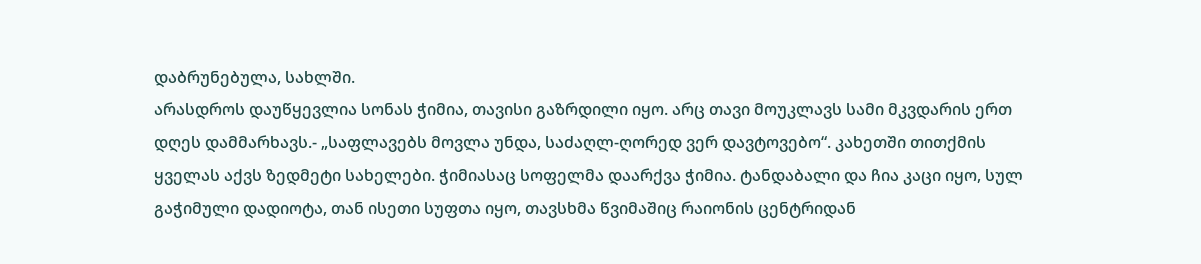დაბრუნებულა, სახლში.
არასდროს დაუწყევლია სონას ჭიმია, თავისი გაზრდილი იყო. არც თავი მოუკლავს სამი მკვდარის ერთ დღეს დამმარხავს.- „საფლავებს მოვლა უნდა, საძაღლ-ღორედ ვერ დავტოვებო“. კახეთში თითქმის ყველას აქვს ზედმეტი სახელები. ჭიმიასაც სოფელმა დაარქვა ჭიმია. ტანდაბალი და ჩია კაცი იყო, სულ გაჭიმული დადიოტა, თან ისეთი სუფთა იყო, თავსხმა წვიმაშიც რაიონის ცენტრიდან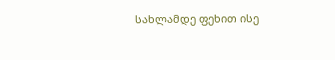სახლამდე ფეხით ისე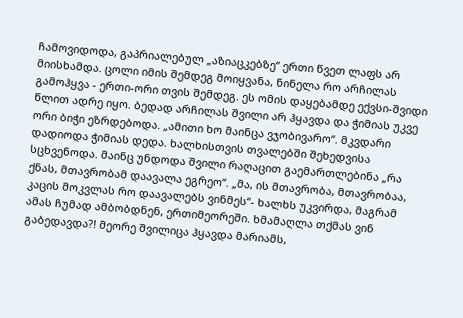ჩამოვიდოდა, გაპრიალებულ „აზიაცკებზე“ ერთი წვეთ ლაფს არ მიისხამდა. ცოლი იმის შემდეგ მოიყვანა, ნინელა რო არჩილას გამოჰყვა - ერთი-ორი თვის შემდეგ. ეს ომის დაყებამდე ექვსი-შვიდი წლით ადრე იყო. ბედად არჩილას შვილი არ ჰყავდა და ჭიმიას უკვე ორი ბიჭი ეზრდებოდა. „ამითი ხო მაინცა ვჯობივარო“. მკვდარი დადიოდა ჭიმიას დედა. ხალხისთვის თვალებში შეხედვისა სცხვენოდა. მაინც უნდოდა შვილი რაღაცით გაემართლებინა „რა ქნას, მთავრობამ დაავალა ეგრეო“. „მა, ის მთავრობა, მთავრობაა, კაცის მოკვლას რო დაავალებს ვინმეს“- ხალხს უკვირდა, მაგრამ ამას ჩუმად ამბობდნენ, ერთიმეორეში. ხმამაღლა თქმას ვინ გაბედავდა?! მეორე შვილიცა ჰყავდა მარიამს,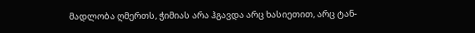მადლობა ღმერთს, ჭიმიას არა ჰგავდა არც ხასიეთით, არც ტან-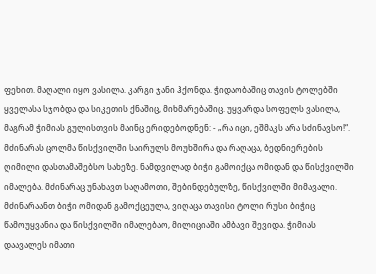ფეხით. მაღალი იყო ვასილა. კარგი ჯანი ჰქონდა. ჭიდაობაშიც თავის ტოლებში ყველასა სჯობდა და სიკეთის ქნაშიც, მიხმარებაშიც. უყვარდა სოფელს ვასილა, მაგრამ ჭიმიას გულისთვის მაინც ერიდებოდნენ: - „რა იცი, ეშმაკს არა სძინავსო!“. მძინარას ცოლმა წისქვილში საირულს მოუხშირა და რაღაცა, ბედნიერების ღიმილი დასთამაშებსო სახეზე. ნამდვილად ბიჭი გამოიქცა ომიდან და წისქვილში იმალება. მძინარაც უნახავთ საღამოთი, შებინდებულზე, წისქვილში მიმავალი. მძინარაანთ ბიჭი ომიდან გამოქცეულა, ვიღაცა თავისი ტოლი რუსი ბიჭიც წამოუყვანია და წისქვილში იმალებაო, მილიციაში ამბავი შევიდა. ჭიმიას დაავალეს იმათი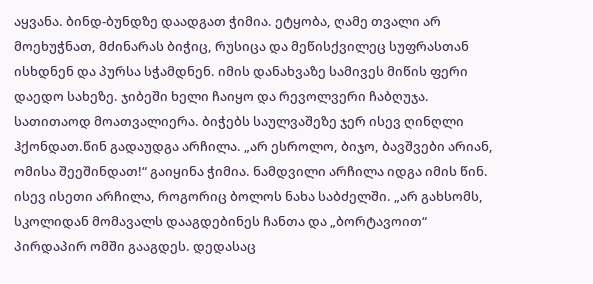აყვანა. ბინდ-ბუნდზე დაადგათ ჭიმია. ეტყობა, ღამე თვალი არ მოეხუჭნათ, მძინარას ბიჭიც, რუსიცა და მეწისქვილეც სუფრასთან ისხდნენ და პურსა სჭამდნენ. იმის დანახვაზე სამივეს მიწის ფერი დაედო სახეზე. ჯიბეში ხელი ჩაიყო და რევოლვერი ჩაბღუჯა. სათითაოდ მოათვალიერა. ბიჭებს საულვაშეზე ჯერ ისევ ღინღლი ჰქონდათ.წინ გადაუდგა არჩილა. „არ ესროლო, ბიჯო, ბავშვები არიან, ომისა შეეშინდათ!“ გაიყინა ჭიმია. ნამდვილი არჩილა იდგა იმის წინ. ისევ ისეთი არჩილა, როგორიც ბოლოს ნახა საბძელში. „არ გახსომს, სკოლიდან მომავალს დააგდებინეს ჩანთა და „ბორტავოით“ პირდაპირ ომში გააგდეს. დედასაც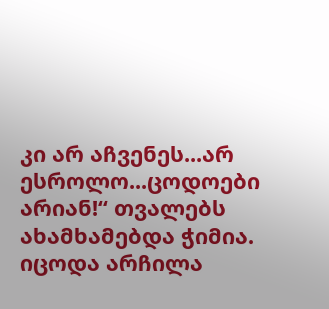კი არ აჩვენეს...არ ესროლო...ცოდოები არიან!“ თვალებს ახამხამებდა ჭიმია. იცოდა არჩილა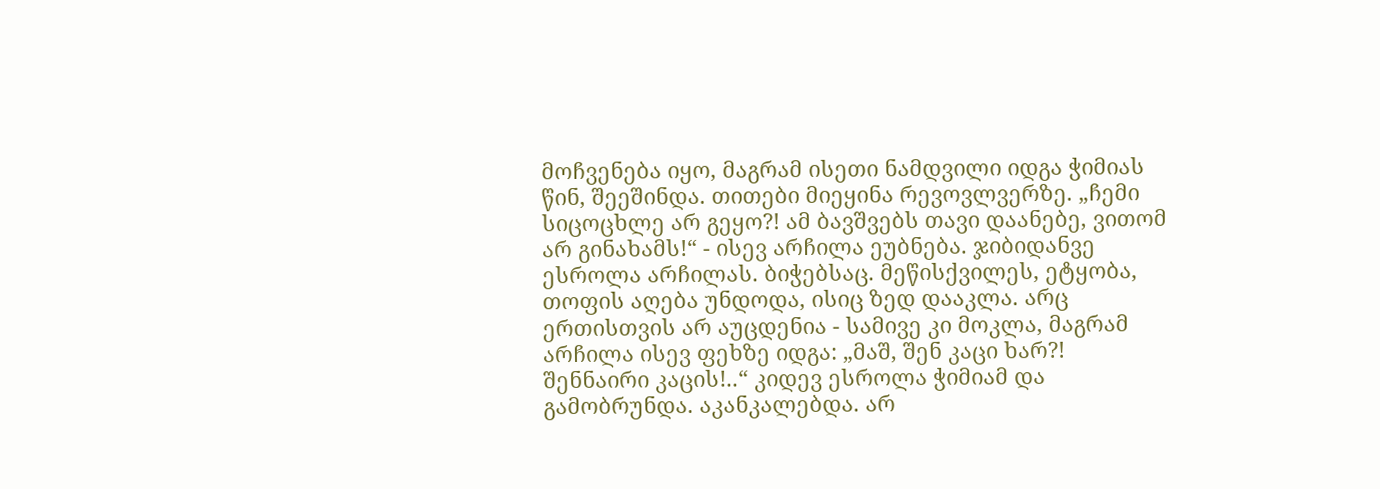მოჩვენება იყო, მაგრამ ისეთი ნამდვილი იდგა ჭიმიას წინ, შეეშინდა. თითები მიეყინა რევოვლვერზე. „ჩემი სიცოცხლე არ გეყო?! ამ ბავშვებს თავი დაანებე, ვითომ არ გინახამს!“ - ისევ არჩილა ეუბნება. ჯიბიდანვე ესროლა არჩილას. ბიჭებსაც. მეწისქვილეს, ეტყობა, თოფის აღება უნდოდა, ისიც ზედ დააკლა. არც ერთისთვის არ აუცდენია - სამივე კი მოკლა, მაგრამ არჩილა ისევ ფეხზე იდგა: „მაშ, შენ კაცი ხარ?! შენნაირი კაცის!..“ კიდევ ესროლა ჭიმიამ და გამობრუნდა. აკანკალებდა. არ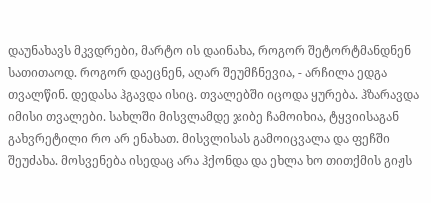დაუნახავს მკვდრები, მარტო ის დაინახა, როგორ შეტორტმანდნენ სათითაოდ. როგორ დაეცნენ, აღარ შეუმჩნევია, - არჩილა ედგა თვალწინ. დედასა ჰგავდა ისიც. თვალებში იცოდა ყურება. ჰზარავდა იმისი თვალები. სახლში მისვლამდე ჯიბე ჩამოიხია, ტყვიისაგან გახვრეტილი რო არ ენახათ. მისვლისას გამოიცვალა და ფეჩში შეუძახა. მოსვენება ისედაც არა ჰქონდა და ეხლა ხო თითქმის გიჟს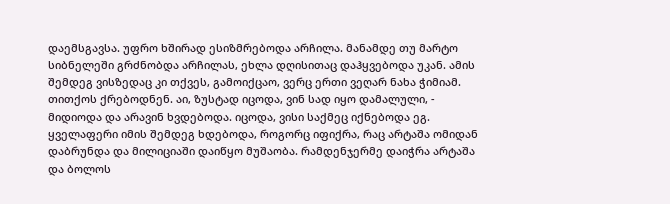დაემსგავსა. უფრო ხშირად ესიზმრებოდა არჩილა. მანამდე თუ მარტო სიბნელეში გრძნობდა არჩილას, ეხლა დღისითაც დაჰყვებოდა უკან. ამის შემდეგ ვისზედაც კი თქვეს, გამოიქცაო, ვერც ერთი ვეღარ ნახა ჭიმიამ. თითქოს ქრებოდნენ. აი, ზუსტად იცოდა, ვინ სად იყო დამალული, - მიდიოდა და არავინ ხვდებოდა. იცოდა, ვისი საქმეც იქნებოდა ეგ. ყველაფერი იმის შემდეგ ხდებოდა, როგორც იფიქრა, რაც არტაშა ომიდან დაბრუნდა და მილიციაში დაიწყო მუშაობა. რამდენჯერმე დაიჭრა არტაშა და ბოლოს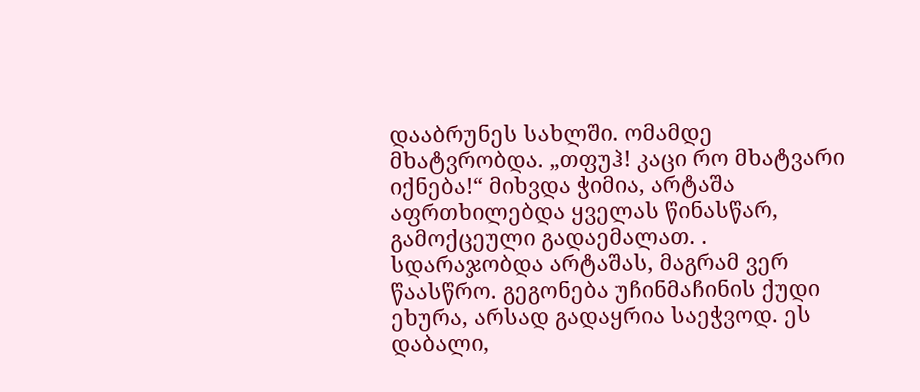დააბრუნეს სახლში. ომამდე მხატვრობდა. „თფუჰ! კაცი რო მხატვარი იქნება!“ მიხვდა ჭიმია, არტაშა აფრთხილებდა ყველას წინასწარ, გამოქცეული გადაემალათ. . სდარაჯობდა არტაშას, მაგრამ ვერ წაასწრო. გეგონება უჩინმაჩინის ქუდი ეხურა, არსად გადაყრია საეჭვოდ. ეს დაბალი,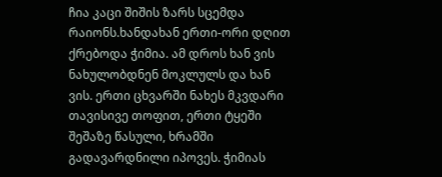ჩია კაცი შიშის ზარს სცემდა რაიონს.ხანდახან ერთი-ორი დღით ქრებოდა ჭიმია. ამ დროს ხან ვის ნახულობდნენ მოკლულს და ხან ვის. ერთი ცხვარში ნახეს მკვდარი თავისივე თოფით, ერთი ტყეში შეშაზე წასული, ხრამში გადავარდნილი იპოვეს. ჭიმიას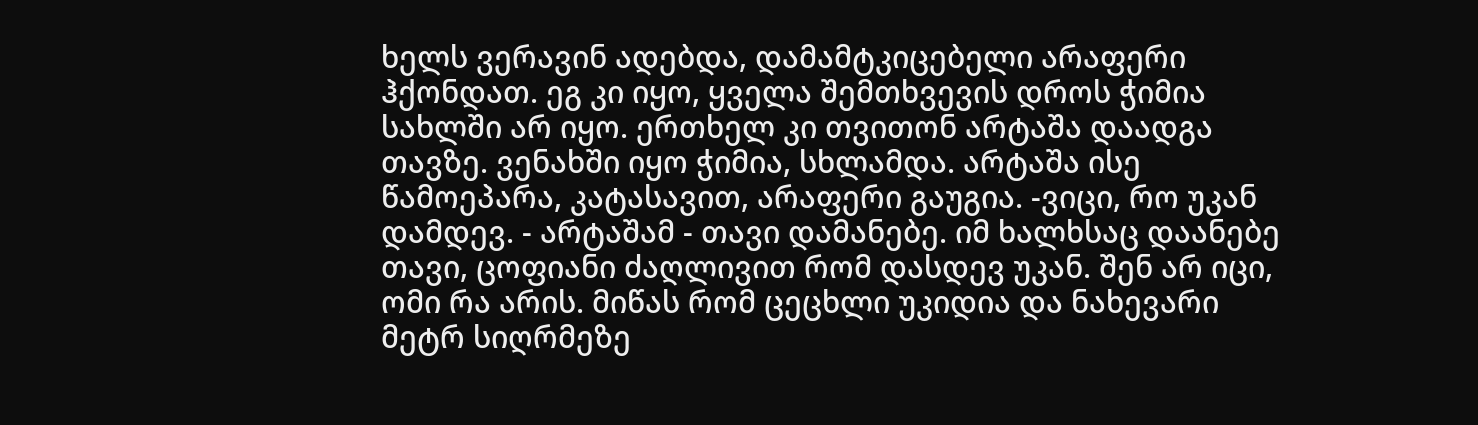ხელს ვერავინ ადებდა, დამამტკიცებელი არაფერი ჰქონდათ. ეგ კი იყო, ყველა შემთხვევის დროს ჭიმია სახლში არ იყო. ერთხელ კი თვითონ არტაშა დაადგა თავზე. ვენახში იყო ჭიმია, სხლამდა. არტაშა ისე წამოეპარა, კატასავით, არაფერი გაუგია. -ვიცი, რო უკან დამდევ. - არტაშამ - თავი დამანებე. იმ ხალხსაც დაანებე თავი, ცოფიანი ძაღლივით რომ დასდევ უკან. შენ არ იცი, ომი რა არის. მიწას რომ ცეცხლი უკიდია და ნახევარი მეტრ სიღრმეზე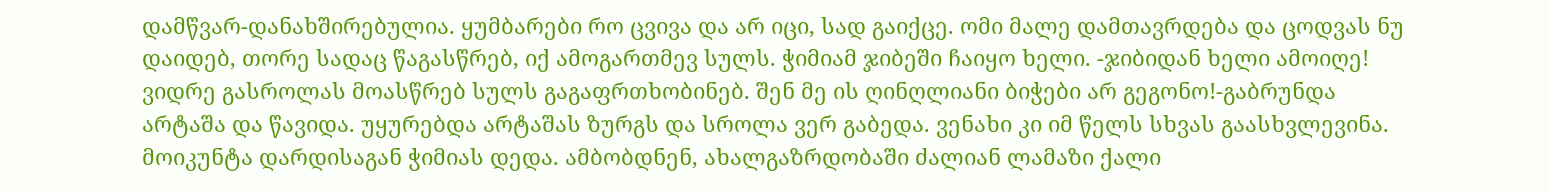დამწვარ-დანახშირებულია. ყუმბარები რო ცვივა და არ იცი, სად გაიქცე. ომი მალე დამთავრდება და ცოდვას ნუ დაიდებ, თორე სადაც წაგასწრებ, იქ ამოგართმევ სულს. ჭიმიამ ჯიბეში ჩაიყო ხელი. -ჯიბიდან ხელი ამოიღე! ვიდრე გასროლას მოასწრებ სულს გაგაფრთხობინებ. შენ მე ის ღინღლიანი ბიჭები არ გეგონო!-გაბრუნდა არტაშა და წავიდა. უყურებდა არტაშას ზურგს და სროლა ვერ გაბედა. ვენახი კი იმ წელს სხვას გაასხვლევინა.
მოიკუნტა დარდისაგან ჭიმიას დედა. ამბობდნენ, ახალგაზრდობაში ძალიან ლამაზი ქალი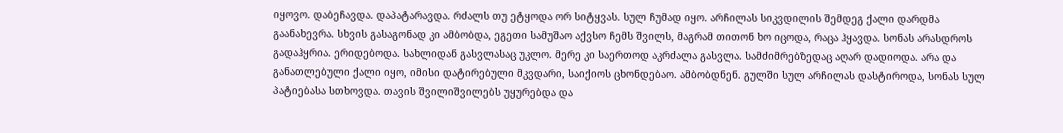იყოვო. დაბეჩავდა. დაპატარავდა. რძალს თუ ეტყოდა ორ სიტყვას. სულ ჩუმად იყო. არჩილას სიკვდილის შემდეგ ქალი დარდმა გაანახევრა. სხვის გასაგონად კი ამბობდა, ეგეთი სამუშაო აქვსო ჩემს შვილს, მაგრამ თითონ ხო იცოდა, რაცა ჰყავდა. სონას არასდროს გადაჰყრია. ერიდებოდა. სახლიდან გასვლასაც უკლო. მერე კი საერთოდ აკრძალა გასვლა. სამძიმრებზედაც აღარ დადიოდა. არა და განათლებული ქალი იყო, იმისი დატირებული მკვდარი, საიქიოს ცხონდებაო. ამბობდნენ. გულში სულ არჩილას დასტიროდა, სონას სულ პატიებასა სთხოვდა. თავის შვილიშვილებს უყურებდა და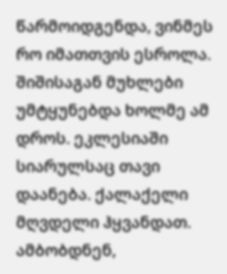წარმოიდგენდა, ვინმეს რო იმათთვის ესროლა. შიშისაგან მუხლები უმტყუნებდა ხოლმე ამ დროს. ეკლესიაში სიარულსაც თავი დაანება. ქალაქელი მღვდელი ჰყვანდათ. ამბობდნენ,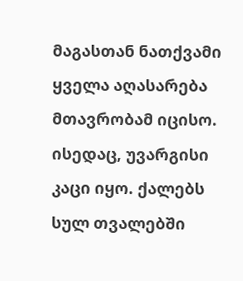მაგასთან ნათქვამი ყველა აღასარება მთავრობამ იცისო. ისედაც, უვარგისი კაცი იყო. ქალებს სულ თვალებში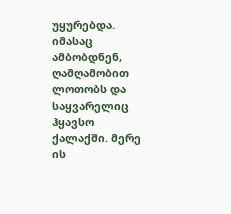უყურებდა. იმასაც ამბობდნენ, ღამღამობით ლოთობს და საყვარელიც ჰყავსო ქალაქში. მერე ის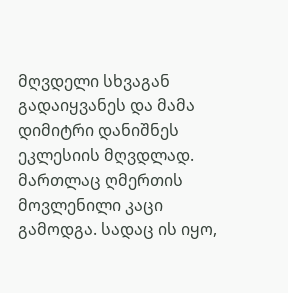მღვდელი სხვაგან გადაიყვანეს და მამა დიმიტრი დანიშნეს ეკლესიის მღვდლად. მართლაც ღმერთის მოვლენილი კაცი გამოდგა. სადაც ის იყო,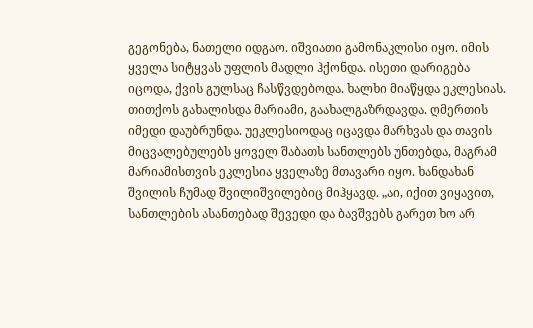გეგონება, ნათელი იდგაო. იშვიათი გამონაკლისი იყო. იმის ყველა სიტყვას უფლის მადლი ჰქონდა. ისეთი დარიგება იცოდა, ქვის გულსაც ჩასწვდებოდა. ხალხი მიაწყდა ეკლესიას. თითქოს გახალისდა მარიამი, გაახალგაზრდავდა. ღმერთის იმედი დაუბრუნდა. უეკლესიოდაც იცავდა მარხვას და თავის მიცვალებულებს ყოველ შაბათს სანთლებს უნთებდა, მაგრამ მარიამისთვის ეკლესია ყველაზე მთავარი იყო. ხანდახან შვილის ჩუმად შვილიშვილებიც მიჰყავდ. „აი, იქით ვიყავით, სანთლების ასანთებად შევედი და ბავშვებს გარეთ ხო არ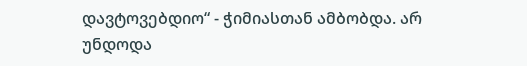დავტოვებდიო“ - ჭიმიასთან ამბობდა. არ უნდოდა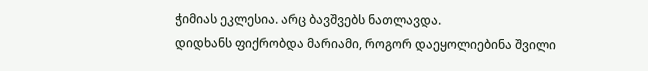ჭიმიას ეკლესია. არც ბავშვებს ნათლავდა.
დიდხანს ფიქრობდა მარიამი, როგორ დაეყოლიებინა შვილი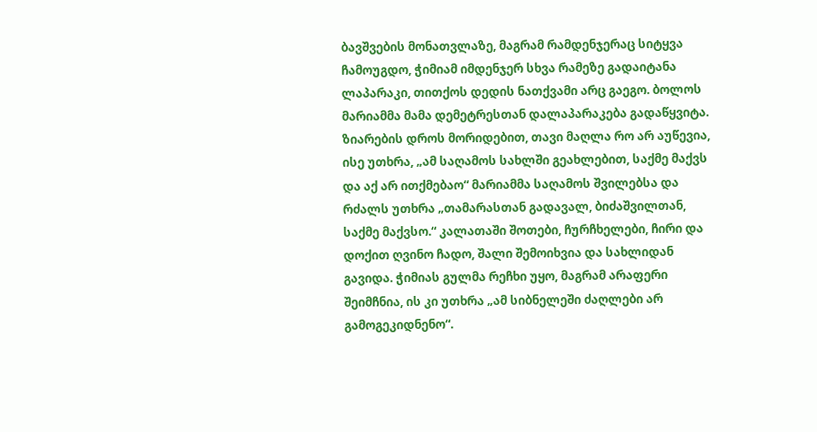ბავშვების მონათვლაზე, მაგრამ რამდენჯერაც სიტყვა ჩამოუგდო, ჭიმიამ იმდენჯერ სხვა რამეზე გადაიტანა ლაპარაკი, თითქოს დედის ნათქვამი არც გაეგო. ბოლოს მარიამმა მამა დემეტრესთან დალაპარაკება გადაწყვიტა. ზიარების დროს მორიდებით, თავი მაღლა რო არ აუწევია, ისე უთხრა, „ამ საღამოს სახლში გეახლებით, საქმე მაქვს და აქ არ ითქმებაო“ მარიამმა საღამოს შვილებსა და რძალს უთხრა „თამარასთან გადავალ, ბიძაშვილთან, საქმე მაქვსო.“ კალათაში შოთები, ჩურჩხელები, ჩირი და დოქით ღვინო ჩადო, შალი შემოიხვია და სახლიდან გავიდა. ჭიმიას გულმა რეჩხი უყო, მაგრამ არაფერი შეიმჩნია, ის კი უთხრა „ამ სიბნელეში ძაღლები არ გამოგეკიდნენო“.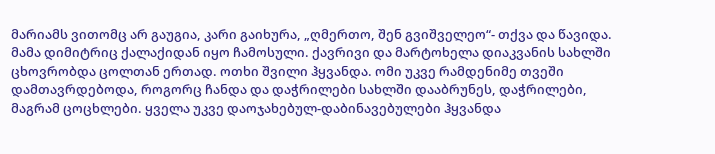მარიამს ვითომც არ გაუგია, კარი გაიხურა, „ღმერთო, შენ გვიშველეო“- თქვა და წავიდა. მამა დიმიტრიც ქალაქიდან იყო ჩამოსული. ქავრივი და მარტოხელა დიაკვანის სახლში ცხოვრობდა ცოლთან ერთად. ოთხი შვილი ჰყვანდა. ომი უკვე რამდენიმე თვეში დამთავრდებოდა, როგორც ჩანდა და დაჭრილები სახლში დააბრუნეს, დაჭრილები, მაგრამ ცოცხლები. ყველა უკვე დაოჯახებულ-დაბინავებულები ჰყვანდა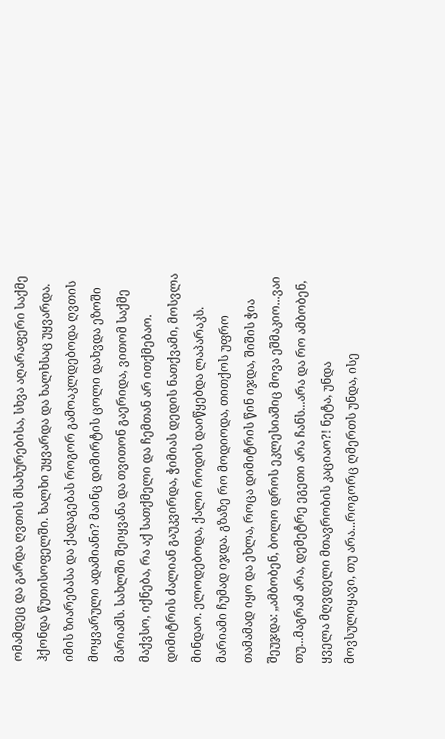ომამდეც და გარდა ღვთის მსახურებისა, სხვა აღარაფერი საქმე ჰქონდა წუთისოფელში. ხალხი უყვარდა და ხალხსაც უყვარდა. იმის ზიარებასა და ქადაგებას როგორ გამოაკლდებოდა ღვთის მოყვარული ადამიანი? მაინც დიმირტის ცოლი დახვდა ეზოში მარიამს. სახლში შეიყვანა და თვითონ გაერიდა, ვითომ საქმე მაქვსო, იქნება, რა აქ სათქმელი და ჩემთან არ ითქმებაო. დიმიტრის ძალიან გაუკვირდა, ჭიმიას დედის ნათქვამი, მოსვლა მინდაო. ელოდებოდა, ქალი როდის დაიწყებდა ლაპარაკს. მარიამი ჩუმად იჯდა. გზაზე რო მოდიოდა, თითქოს უფრო თამამად იყო და ეხლა, როცა დიმიტრის წინ იჯდა, შიშის ჭია შეუჯდა: „ამბობენ, ბოლო დროს ეკლესიაშიც მოვა ეშმაკიო...ვაი თუ...მაგრამ არა, დემეტრე ეგეთი არა ჩანს...არა და რო ამბობენ, ყველა მღვდელი მთავრობის კაციაო?! ნეტა, უნდა მოვსულიყავი, თუ არა...როგორც ღმერთს უნდა, ისე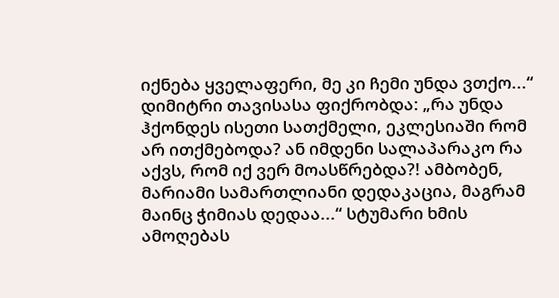იქნება ყველაფერი, მე კი ჩემი უნდა ვთქო...“ დიმიტრი თავისასა ფიქრობდა: „რა უნდა ჰქონდეს ისეთი სათქმელი, ეკლესიაში რომ არ ითქმებოდა? ან იმდენი სალაპარაკო რა აქვს, რომ იქ ვერ მოასწრებდა?! ამბობენ, მარიამი სამართლიანი დედაკაცია, მაგრამ მაინც ჭიმიას დედაა...“ სტუმარი ხმის ამოღებას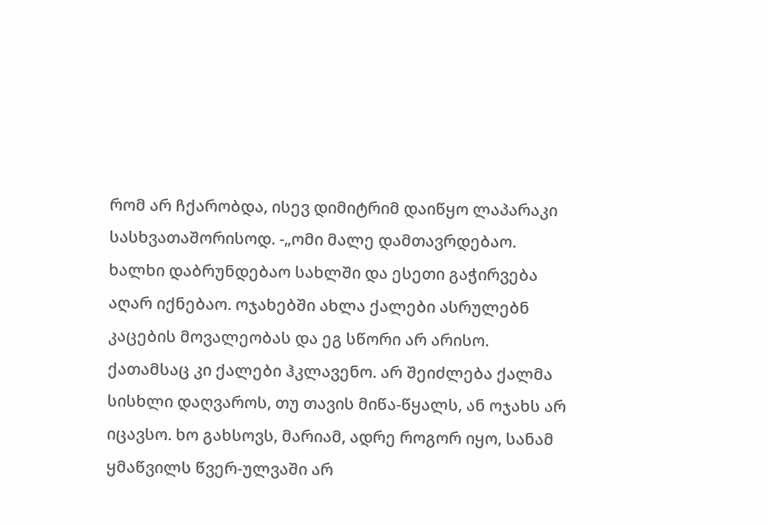რომ არ ჩქარობდა, ისევ დიმიტრიმ დაიწყო ლაპარაკი სასხვათაშორისოდ. -„ომი მალე დამთავრდებაო. ხალხი დაბრუნდებაო სახლში და ესეთი გაჭირვება აღარ იქნებაო. ოჯახებში ახლა ქალები ასრულებნ კაცების მოვალეობას და ეგ სწორი არ არისო. ქათამსაც კი ქალები ჰკლავენო. არ შეიძლება ქალმა სისხლი დაღვაროს, თუ თავის მიწა-წყალს, ან ოჯახს არ იცავსო. ხო გახსოვს, მარიამ, ადრე როგორ იყო, სანამ ყმაწვილს წვერ-ულვაში არ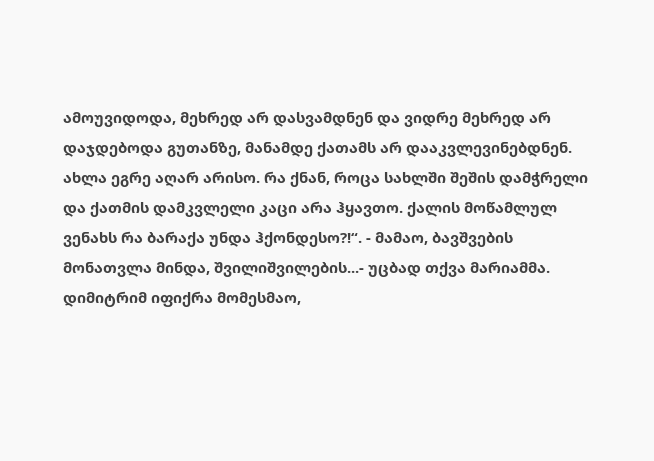ამოუვიდოდა, მეხრედ არ დასვამდნენ და ვიდრე მეხრედ არ დაჯდებოდა გუთანზე, მანამდე ქათამს არ დააკვლევინებდნენ. ახლა ეგრე აღარ არისო. რა ქნან, როცა სახლში შეშის დამჭრელი და ქათმის დამკვლელი კაცი არა ჰყავთო. ქალის მოწამლულ ვენახს რა ბარაქა უნდა ჰქონდესო?!“. - მამაო, ბავშვების მონათვლა მინდა, შვილიშვილების...- უცბად თქვა მარიამმა. დიმიტრიმ იფიქრა მომესმაო,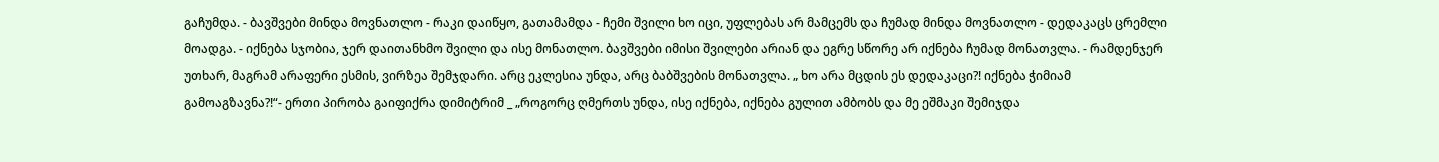გაჩუმდა. - ბავშვები მინდა მოვნათლო - რაკი დაიწყო, გათამამდა - ჩემი შვილი ხო იცი, უფლებას არ მამცემს და ჩუმად მინდა მოვნათლო - დედაკაცს ცრემლი მოადგა. - იქნება სჯობია, ჯერ დაითანხმო შვილი და ისე მონათლო. ბავშვები იმისი შვილები არიან და ეგრე სწორე არ იქნება ჩუმად მონათვლა. - რამდენჯერ უთხარ, მაგრამ არაფერი ესმის, ვირზეა შემჯდარი. არც ეკლესია უნდა, არც ბაბშვების მონათვლა. „ ხო არა მცდის ეს დედაკაცი?! იქნება ჭიმიამ გამოაგზავნა?!“- ერთი პირობა გაიფიქრა დიმიტრიმ _ „როგორც ღმერთს უნდა, ისე იქნება, იქნება გულით ამბობს და მე ეშმაკი შემიჯდა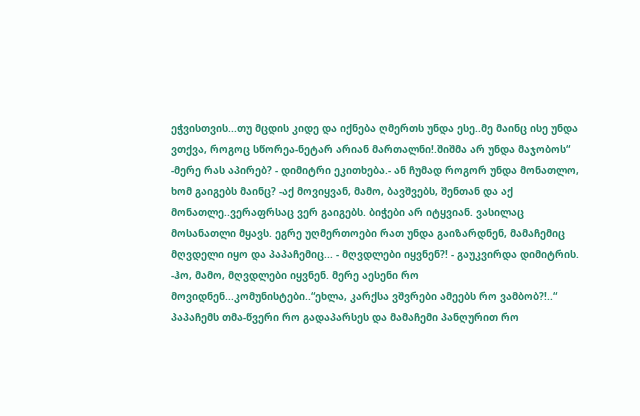ეჭვისთვის...თუ მცდის კიდე და იქნება ღმერთს უნდა ესე..მე მაინც ისე უნდა ვთქვა, როგოც სწორეა-ნეტარ არიან მართალნი!.შიშმა არ უნდა მაჯობოს“ -მერე რას აპირებ? - დიმიტრი ეკითხება.- ან ჩუმად როგორ უნდა მონათლო, ხომ გაიგებს მაინც? -აქ მოვიყვან, მამო, ბავშვებს, შენთან და აქ მონათლე..ვერაფრსაც ვერ გაიგებს. ბიჭები არ იტყვიან. ვასილაც მოსანათლი მყავს. ეგრე უღმერთოები რათ უნდა გაიზარდნენ, მამაჩემიც მღვდელი იყო და პაპაჩემიც... - მღვდლები იყვნენ?! - გაუკვირდა დიმიტრის. -ჰო, მამო, მღვდლები იყვნენ. მერე აესენი რო მოვიდნენ...კომუნისტები..“ეხლა, კარქსა ვშვრები ამეებს რო ვამბობ?!..“ პაპაჩემს თმა-წვერი რო გადაპარსეს და მამაჩემი პანღურით რო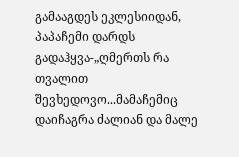გამააგდეს ეკლესიიდან, პაპაჩემი დარდს გადაჰყვა-„ღმერთს რა თვალით შევხედოვო...მამაჩემიც დაიჩაგრა ძალიან და მალე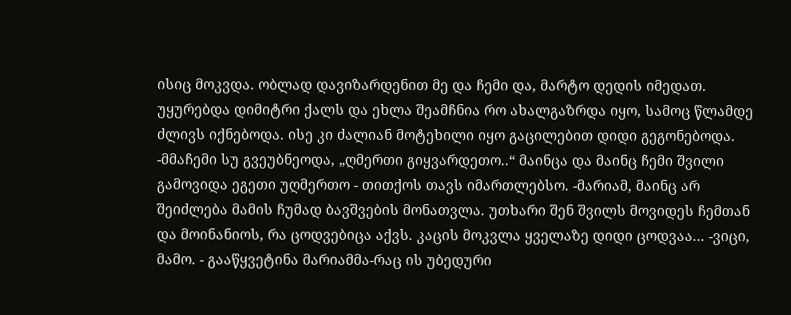ისიც მოკვდა. ობლად დავიზარდენით მე და ჩემი და, მარტო დედის იმედათ. უყურებდა დიმიტრი ქალს და ეხლა შეამჩნია რო ახალგაზრდა იყო, სამოც წლამდე ძლივს იქნებოდა. ისე კი ძალიან მოტეხილი იყო გაცილებით დიდი გეგონებოდა. -მმაჩემი სუ გვეუბნეოდა, „ღმერთი გიყვარდეთო..“ მაინცა და მაინც ჩემი შვილი გამოვიდა ეგეთი უღმერთო - თითქოს თავს იმართლებსო. -მარიამ, მაინც არ შეიძლება მამის ჩუმად ბავშვების მონათვლა. უთხარი შენ შვილს მოვიდეს ჩემთან და მოინანიოს, რა ცოდვებიცა აქვს. კაცის მოკვლა ყველაზე დიდი ცოდვაა... -ვიცი, მამო. - გააწყვეტინა მარიამმა-რაც ის უბედური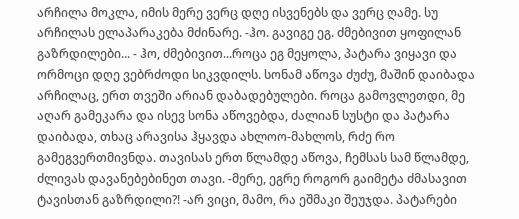არჩილა მოკლა, იმის მერე ვერც დღე ისვენებს და ვერც ღამე. სუ არჩილას ელაპარაკება მძინარე. -ჰო. გავიგე ეგ. ძმებივით ყოფილან გაზრდილები... - ჰო, ძმებივით...როცა ეგ მეყოლა, პატარა ვიყავი და ორმოცი დღე ვებრძოდი სიკვდილს. სონამ აწოვა ძუძუ, მაშინ დაიბადა არჩილაც, ერთ თვეში არიან დაბადებულები. როცა გამოვლეთდი, მე აღარ გამეკარა და ისევ სონა აწოვებდა, ძალიან სუსტი და პატარა დაიბადა, თხაც არავისა ჰყავდა ახლოო-მახლოს, რძე რო გამეგვერთმივნდა. თავისას ერთ წლამდე აწოვა, ჩემსას სამ წლამდე, ძლივას დავანებებინეთ თავი. -მერე, ეგრე როგორ გაიმეტა ძმასავით ტავისთან გაზრდილი?! -არ ვიცი, მამო, რა ეშმაკი შეუჯდა. პატარები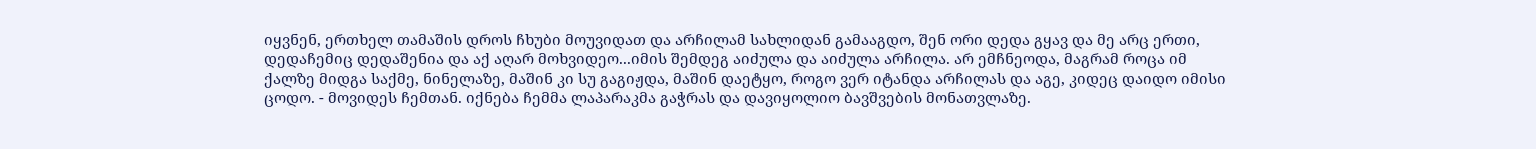იყვნენ, ერთხელ თამაშის დროს ჩხუბი მოუვიდათ და არჩილამ სახლიდან გამააგდო, შენ ორი დედა გყავ და მე არც ერთი, დედაჩემიც დედაშენია და აქ აღარ მოხვიდეო...იმის შემდეგ აიძულა და აიძულა არჩილა. არ ემჩნეოდა, მაგრამ როცა იმ ქალზე მიდგა საქმე, ნინელაზე, მაშინ კი სუ გაგიჟდა, მაშინ დაეტყო, როგო ვერ იტანდა არჩილას და აგე, კიდეც დაიდო იმისი ცოდო. - მოვიდეს ჩემთან. იქნება ჩემმა ლაპარაკმა გაჭრას და დავიყოლიო ბავშვების მონათვლაზე.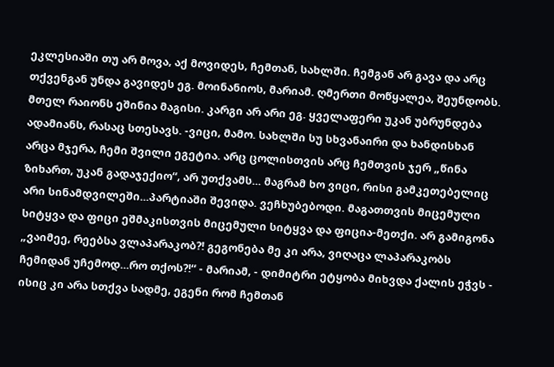ეკლესიაში თუ არ მოვა, აქ მოვიდეს, ჩემთან, სახლში. ჩემგან არ გავა და არც თქვენგან უნდა გავიდეს ეგ. მოინანიოს, მარიამ. ღმერთი მოწყალეა, შეუნდობს. მთელ რაიონს ეშინია მაგისი. კარგი არ არი ეგ. ყველაფერი უკან უბრუნდება ადამიანს, რასაც სთესავს. -ვიცი, მამო. სახლში სუ სხვანაირი და ხანდისხან არცა მჯერა, ჩემი შვილი ეგეტია. არც ცოლისთვის არც ჩემთვის ჯერ „წინა ზიხართ, უკან გადაჯექიო“, არ უთქვამს... მაგრამ ხო ვიცი, რისი გამკეთებელიც არი სინამდვილეში...პარტიაში შევიდა. ვეჩხუბებოდი. მაგათთვის მიცემული სიტყვა და ფიცი ეშმაკისთვის მიცემული სიტყვა და ფიცია-მეთქი. არ გამიგონა „ვაიმეე, რეებსა ვლაპარაკობ?! გეგონება მე კი არა, ვიღაცა ლაპარაკობს ჩემიდან უჩემოდ...რო თქოს?!“ - მარიამ, - დიმიტრი ეტყობა მიხვდა ქალის ეჭვს - ისიც კი არა სთქვა სადმე, ეგენი რომ ჩემთან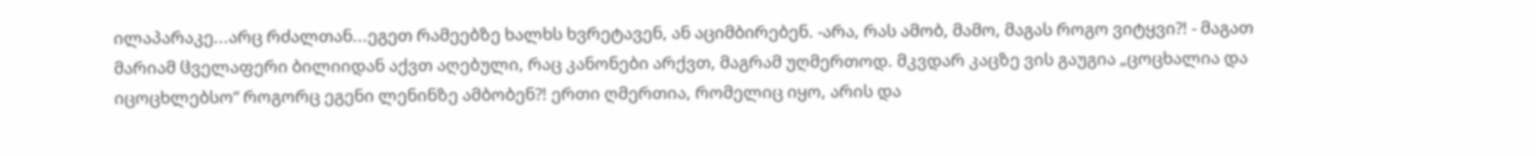ილაპარაკე...არც რძალთან...ეგეთ რამეებზე ხალხს ხვრეტავენ, ან აციმბირებენ. -არა, რას ამობ, მამო, მაგას როგო ვიტყვი?! - მაგათ მარიამ ჱველაფერი ბილიიდან აქვთ აღებული, რაც კანონები არქვთ, მაგრამ უღმერთოდ. მკვდარ კაცზე ვის გაუგია „ცოცხალია და იცოცხლებსო“ როგორც ეგენი ლენინზე ამბობენ?! ერთი ღმერთია, რომელიც იყო, არის და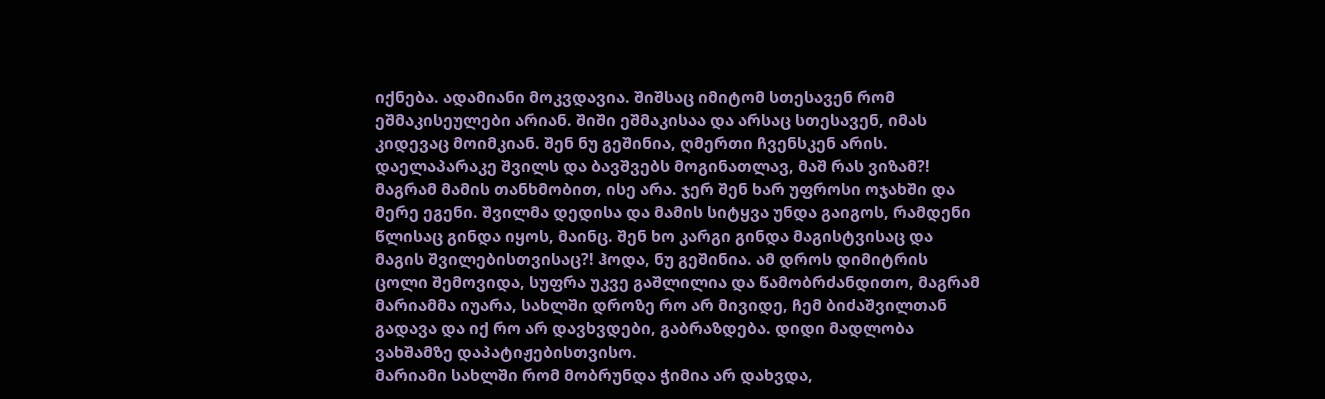იქნება. ადამიანი მოკვდავია. შიშსაც იმიტომ სთესავენ რომ ეშმაკისეულები არიან. შიში ეშმაკისაა და არსაც სთესავენ, იმას კიდევაც მოიმკიან. შენ ნუ გეშინია, ღმერთი ჩვენსკენ არის. დაელაპარაკე შვილს და ბავშვებს მოგინათლავ, მაშ რას ვიზამ?! მაგრამ მამის თანხმობით, ისე არა. ჯერ შენ ხარ უფროსი ოჯახში და მერე ეგენი. შვილმა დედისა და მამის სიტყვა უნდა გაიგოს, რამდენი წლისაც გინდა იყოს, მაინც. შენ ხო კარგი გინდა მაგისტვისაც და მაგის შვილებისთვისაც?! ჰოდა, ნუ გეშინია. ამ დროს დიმიტრის ცოლი შემოვიდა, სუფრა უკვე გაშლილია და წამობრძანდითო, მაგრამ მარიამმა იუარა, სახლში დროზე რო არ მივიდე, ჩემ ბიძაშვილთან გადავა და იქ რო არ დავხვდები, გაბრაზდება. დიდი მადლობა ვახშამზე დაპატიჟებისთვისო.
მარიამი სახლში რომ მობრუნდა ჭიმია არ დახვდა,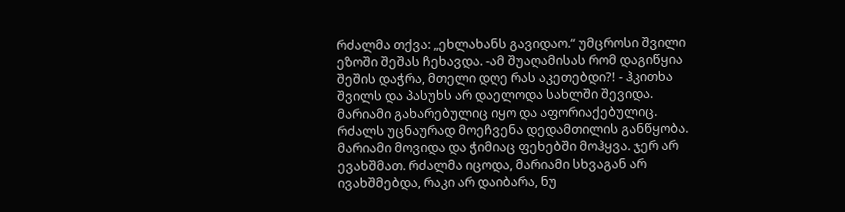რძალმა თქვა: „ეხლახანს გავიდაო.“ უმცროსი შვილი ეზოში შეშას ჩეხავდა. -ამ შუაღამისას რომ დაგიწყია შეშის დაჭრა, მთელი დღე რას აკეთებდი?! - ჰკითხა შვილს და პასუხს არ დაელოდა სახლში შევიდა. მარიამი გახარებულიც იყო და აფორიაქებულიც. რძალს უცნაურად მოეჩვენა დედამთილის განწყობა. მარიამი მოვიდა და ჭიმიაც ფეხებში მოჰყვა. ჯერ არ ევახშმათ. რძალმა იცოდა, მარიამი სხვაგან არ ივახშმებდა, რაკი არ დაიბარა, ნუ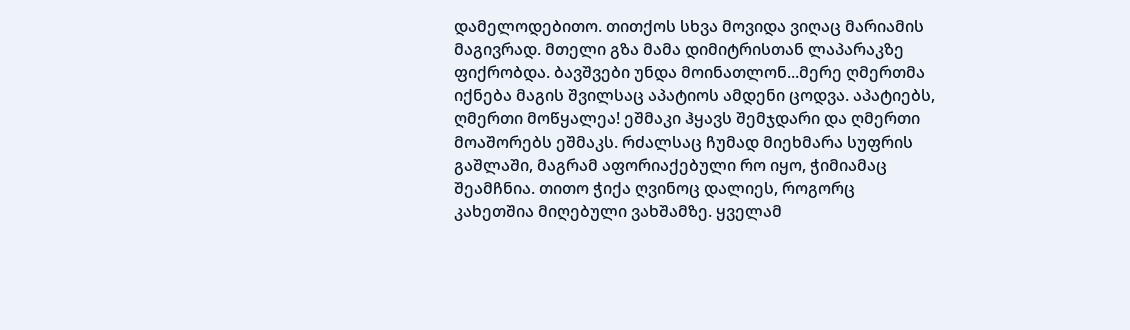დამელოდებითო. თითქოს სხვა მოვიდა ვიღაც მარიამის მაგივრად. მთელი გზა მამა დიმიტრისთან ლაპარაკზე ფიქრობდა. ბავშვები უნდა მოინათლონ...მერე ღმერთმა იქნება მაგის შვილსაც აპატიოს ამდენი ცოდვა. აპატიებს, ღმერთი მოწყალეა! ეშმაკი ჰყავს შემჯდარი და ღმერთი მოაშორებს ეშმაკს. რძალსაც ჩუმად მიეხმარა სუფრის გაშლაში, მაგრამ აფორიაქებული რო იყო, ჭიმიამაც შეამჩნია. თითო ჭიქა ღვინოც დალიეს, როგორც კახეთშია მიღებული ვახშამზე. ყველამ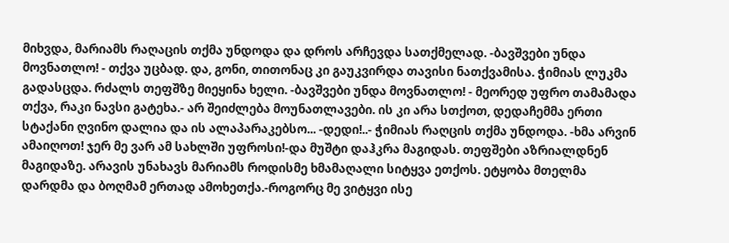მიხვდა, მარიამს რაღაცის თქმა უნდოდა და დროს არჩევდა სათქმელად. -ბავშვები უნდა მოვნათლო! - თქვა უცბად. და, გონი, თითონაც კი გაუკვირდა თავისი ნათქვამისა. ჭიმიას ლუკმა გადასცდა. რძალს თეფშზე მიეყინა ხელი. -ბავშვები უნდა მოვნათლო! - მეორედ უფრო თამამადა თქვა, რაკი ნავსი გატეხა.- არ შეიძლება მოუნათლავები. ის კი არა სთქოთ, დედაჩემმა ერთი სტაქანი ღვინო დალია და ის ალაპარაკებსო... -დედი!..- ჭიმიას რაღცის თქმა უნდოდა. -ხმა არვინ ამაიღოთ! ჯერ მე ვარ ამ სახლში უფროსი!-და მუშტი დაჰკრა მაგიდას. თეფშები აზრიალდნენ მაგიდაზე. არავის უნახავს მარიამს როდისმე ხმამაღალი სიტყვა ეთქოს. ეტყობა მთელმა დარდმა და ბოღმამ ერთად ამოხეთქა.-როგორც მე ვიტყვი ისე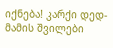იქნება! კარქი დედ-მამის შვილები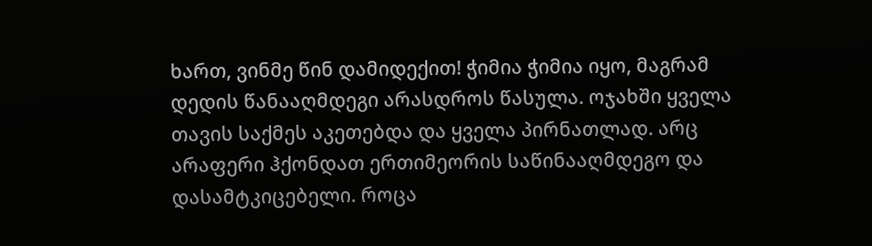ხართ, ვინმე წინ დამიდექით! ჭიმია ჭიმია იყო, მაგრამ დედის წანააღმდეგი არასდროს წასულა. ოჯახში ყველა თავის საქმეს აკეთებდა და ყველა პირნათლად. არც არაფერი ჰქონდათ ერთიმეორის საწინააღმდეგო და დასამტკიცებელი. როცა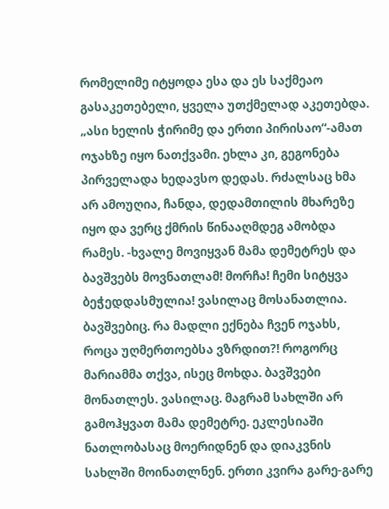რომელიმე იტყოდა ესა და ეს საქმეაო გასაკეთებელი, ყველა უთქმელად აკეთებდა. „ასი ხელის ჭირიმე და ერთი პირისაო“-ამათ ოჯახზე იყო ნათქვამი. ეხლა კი, გეგონება პირველადა ხედავსო დედას. რძალსაც ხმა არ ამოუღია, ჩანდა, დედამთილის მხარეზე იყო და ვერც ქმრის წინააღმდეგ ამობდა რამეს. -ხვალე მოვიყვან მამა დემეტრეს და ბავშვებს მოვნათლამ! მორჩა! ჩემი სიტყვა ბეჭედდასმულია! ვასილაც მოსანათლია. ბავშვებიც. რა მადლი ექნება ჩვენ ოჯახს, როცა უღმერთოებსა ვზრდით?! როგორც მარიამმა თქვა, ისეც მოხდა. ბავშვები მონათლეს. ვასილაც. მაგრამ სახლში არ გამოჰყვათ მამა დემეტრე. ეკლესიაში ნათლობასაც მოერიდნენ და დიაკვნის სახლში მოინათლნენ. ერთი კვირა გარე-გარე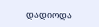დადიოდა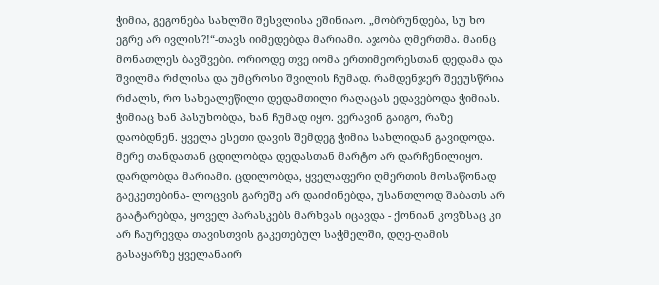ჭიმია, გეგონება სახლში შესვლისა ეშინიაო. „მობრუნდება, სუ ხო ეგრე არ ივლის?!“-თავს იიმედებდა მარიამი. აჯობა ღმერთმა. მაინც მონათლეს ბავშვები. ორიოდე თვე იომა ერთიმეორესთან დედამა და შვილმა რძლისა და უმცროსი შვილის ჩუმად. რამდენჯერ შეეუსწრია რძალს, რო სახეალეწილი დედამთილი რაღაცას ედავებოდა ჭიმიას. ჭიმიაც ხან პასუხობდა, ხან ჩუმად იყო. ვერავინ გაიგო, რაზე დაობდნენ. ყველა ესეთი დავის შემდეგ ჭიმია სახლიდან გავიდოდა. მერე თანდათან ცდილობდა დედასთან მარტო არ დარჩენილიყო. დარდობდა მარიამი. ცდილობდა, ყველაფერი ღმერთის მოსაწონად გაეკეთებინა- ლოცვის გარეშე არ დაიძინებდა, უსანთლოდ შაბათს არ გაატარებდა, ყოველ პარასკებს მარხვას იცავდა - ქონიან კოვზსაც კი არ ჩაურევდა თავისთვის გაკეთებულ საჭმელში, დღე-ღამის გასაყარზე ყველანაირ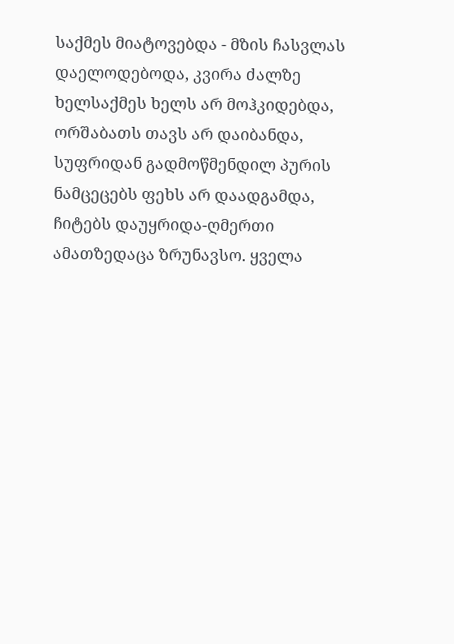საქმეს მიატოვებდა - მზის ჩასვლას დაელოდებოდა, კვირა ძალზე ხელსაქმეს ხელს არ მოჰკიდებდა, ორშაბათს თავს არ დაიბანდა, სუფრიდან გადმოწმენდილ პურის ნამცეცებს ფეხს არ დაადგამდა, ჩიტებს დაუყრიდა-ღმერთი ამათზედაცა ზრუნავსო. ყველა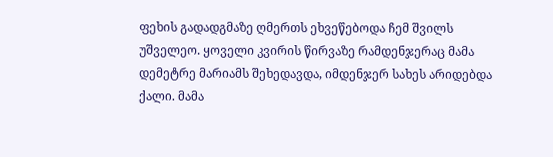ფეხის გადადგმაზე ღმერთს ეხვეწებოდა ჩემ შვილს უშველეო. ყოველი კვირის წირვაზე რამდენჯერაც მამა დემეტრე მარიამს შეხედავდა, იმდენჯერ სახეს არიდებდა ქალი. მამა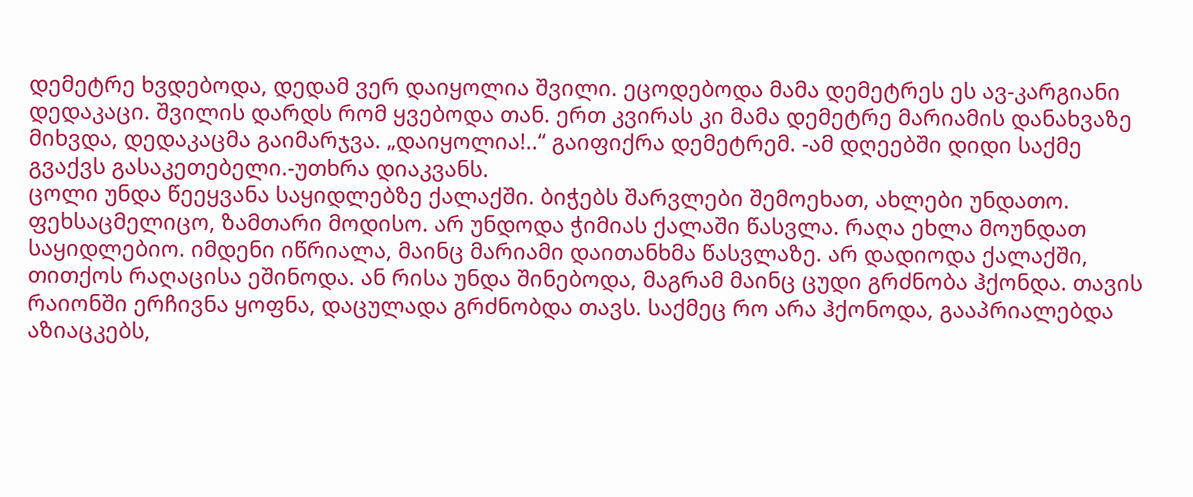დემეტრე ხვდებოდა, დედამ ვერ დაიყოლია შვილი. ეცოდებოდა მამა დემეტრეს ეს ავ-კარგიანი დედაკაცი. შვილის დარდს რომ ყვებოდა თან. ერთ კვირას კი მამა დემეტრე მარიამის დანახვაზე მიხვდა, დედაკაცმა გაიმარჯვა. „დაიყოლია!..“ გაიფიქრა დემეტრემ. -ამ დღეებში დიდი საქმე გვაქვს გასაკეთებელი.-უთხრა დიაკვანს.
ცოლი უნდა წეეყვანა საყიდლებზე ქალაქში. ბიჭებს შარვლები შემოეხათ, ახლები უნდათო. ფეხსაცმელიცო, ზამთარი მოდისო. არ უნდოდა ჭიმიას ქალაში წასვლა. რაღა ეხლა მოუნდათ საყიდლებიო. იმდენი იწრიალა, მაინც მარიამი დაითანხმა წასვლაზე. არ დადიოდა ქალაქში, თითქოს რაღაცისა ეშინოდა. ან რისა უნდა შინებოდა, მაგრამ მაინც ცუდი გრძნობა ჰქონდა. თავის რაიონში ერჩივნა ყოფნა, დაცულადა გრძნობდა თავს. საქმეც რო არა ჰქონოდა, გააპრიალებდა აზიაცკებს,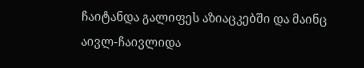ჩაიტანდა გალიფეს აზიაცკებში და მაინც აივლ-ჩაივლიდა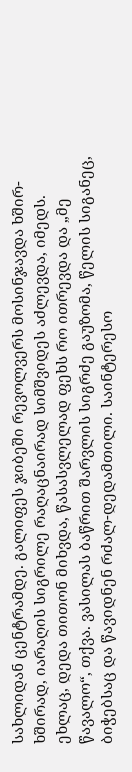სახლიდან ცენტრამდე. გალიფეს ჯიბეში რევოლვერს მოსინჯავდა ხშირ-ხშირად, იარაღის სიგრილე რაღაცნაირად სიმშვიდეს აძლევდა, იმედს. ეხლაც, დედა თითონ მიხვდა, წასასვლელად ფეხს რო ითრევდა და „მე წავალო“, თქვა. ვასილას ბაწრით შარვლის სიგრძე გაუზომა, წელის სიგანეც, ბიჭებსაც და წავიდნენ რძალ-დედამთილი. საინტერესო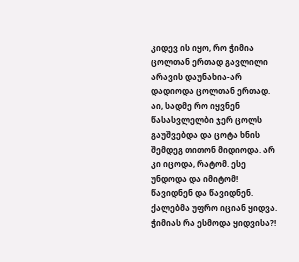კიდევ ის იყო, რო ჭიმია ცოლთან ერთად გავლილი არავის დაუნახია-არ დადიოდა ცოლთან ერთად. აი, სადმე რო იყვნენ წასასვლელბი ჯერ ცოლს გაუშვებდა და ცოტა ხნის შემდეგ თითონ მიდიოდა. არ კი იცოდა, რატომ. ესე უნდოდა და იმიტომ! წავიდნენ და წავიდნენ. ქალებმა უფრო იციან ყიდვა. ჭიმიას რა ესმოდა ყიდვისა?!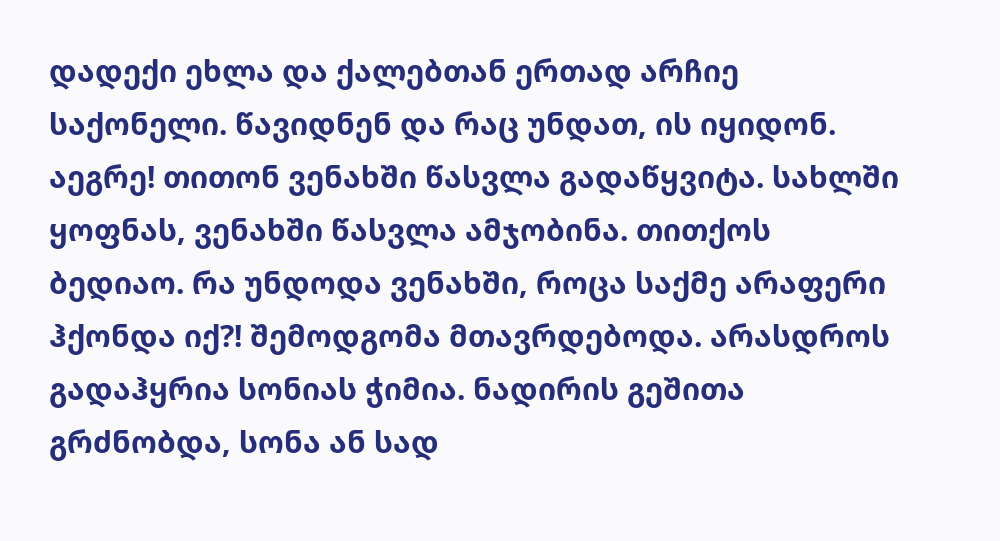დადექი ეხლა და ქალებთან ერთად არჩიე საქონელი. წავიდნენ და რაც უნდათ, ის იყიდონ. აეგრე! თითონ ვენახში წასვლა გადაწყვიტა. სახლში ყოფნას, ვენახში წასვლა ამჯობინა. თითქოს ბედიაო. რა უნდოდა ვენახში, როცა საქმე არაფერი ჰქონდა იქ?! შემოდგომა მთავრდებოდა. არასდროს გადაჰყრია სონიას ჭიმია. ნადირის გეშითა გრძნობდა, სონა ან სად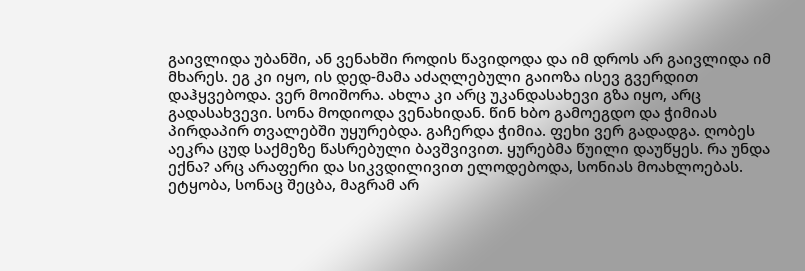გაივლიდა უბანში, ან ვენახში როდის წავიდოდა და იმ დროს არ გაივლიდა იმ მხარეს. ეგ კი იყო, ის დედ-მამა აძაღლებული გაიოზა ისევ გვერდით დაჰყვებოდა. ვერ მოიშორა. ახლა კი არც უკანდასახევი გზა იყო, არც გადასახვევი. სონა მოდიოდა ვენახიდან. წინ ხბო გამოეგდო და ჭიმიას პირდაპირ თვალებში უყურებდა. გაჩერდა ჭიმია. ფეხი ვერ გადადგა. ღობეს აეკრა ცუდ საქმეზე წასრებული ბავშვივით. ყურებმა წუილი დაუწყეს. რა უნდა ექნა? არც არაფერი და სიკვდილივით ელოდებოდა, სონიას მოახლოებას. ეტყობა, სონაც შეცბა, მაგრამ არ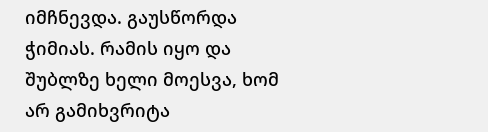იმჩნევდა. გაუსწორდა ჭიმიას. რამის იყო და შუბლზე ხელი მოესვა, ხომ არ გამიხვრიტა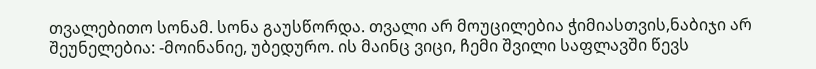თვალებითო სონამ. სონა გაუსწორდა. თვალი არ მოუცილებია ჭიმიასთვის,ნაბიჯი არ შეუნელებია: -მოინანიე, უბედურო. ის მაინც ვიცი, ჩემი შვილი საფლავში წევს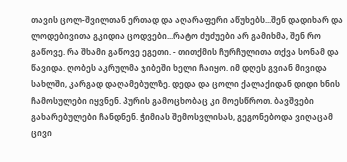თავის ცოლ-შვილთან ერთად და აღარაფერი აწუხებს...შენ დადიხარ და ლოდებივითა გკიდია ცოდვები...რატო ძუძუები არ გამიხმა, შენ რო გაწოვე. რა შხამი გაწოვე ეგეთი. - თითქმის ჩურჩულითა თქვა სონამ და წავიდა. ღობეს აკრულმა ჯიბეში ხელი ჩაიყო. იმ დღეს გვიან მივიდა სახლში, კარგად დაღამებულზე. დედა და ცოლი ქალაქიდან დიდი ხნის ჩამოსულები იყვნენ. პურის გამოცხობაც კი მოესწროთ. ბავშვები გახარებულები ჩანდნენ. ჭიმიას შემოსვლისას, გეგონებოდა ვიღაცამ ცივი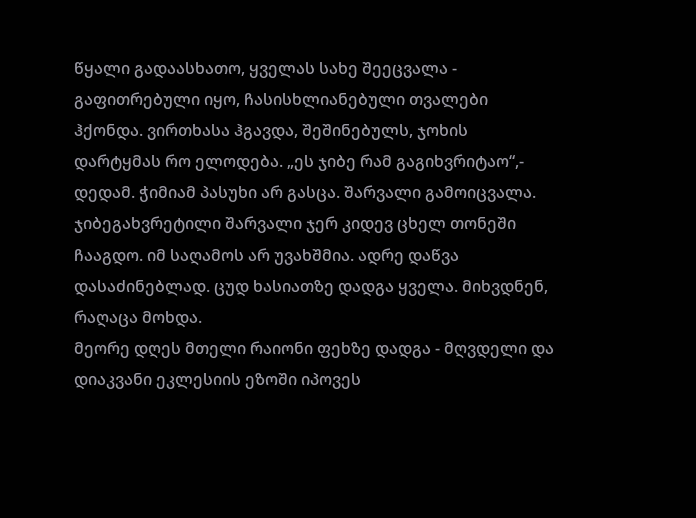წყალი გადაასხათო, ყველას სახე შეეცვალა - გაფითრებული იყო, ჩასისხლიანებული თვალები ჰქონდა. ვირთხასა ჰგავდა, შეშინებულს, ჯოხის დარტყმას რო ელოდება. „ეს ჯიბე რამ გაგიხვრიტაო“,- დედამ. ჭიმიამ პასუხი არ გასცა. შარვალი გამოიცვალა. ჯიბეგახვრეტილი შარვალი ჯერ კიდევ ცხელ თონეში ჩააგდო. იმ საღამოს არ უვახშმია. ადრე დაწვა დასაძინებლად. ცუდ ხასიათზე დადგა ყველა. მიხვდნენ, რაღაცა მოხდა.
მეორე დღეს მთელი რაიონი ფეხზე დადგა - მღვდელი და დიაკვანი ეკლესიის ეზოში იპოვეს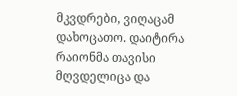მკვდრები, ვიღაცამ დახოცათო. დაიტირა რაიონმა თავისი მღვდელიცა და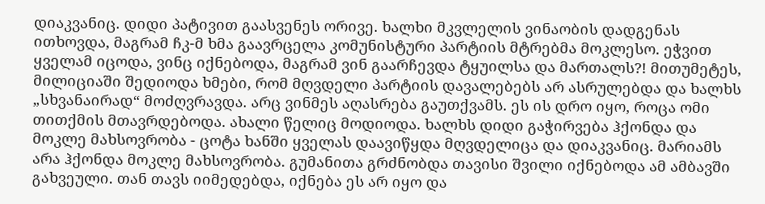დიაკვანიც. დიდი პატივით გაასვენეს ორივე. ხალხი მკვლელის ვინაობის დადგენას ითხოვდა, მაგრამ ჩკ-მ ხმა გაავრცელა კომუნისტური პარტიის მტრებმა მოკლესო. ეჭვით ყველამ იცოდა, ვინც იქნებოდა, მაგრამ ვინ გაარჩევდა ტყუილსა და მართალს?! მითუმეტეს, მილიციაში შედიოდა ხმები, რომ მღვდელი პარტიის დავალებებს არ ასრულებდა და ხალხს „სხვანაირად“ მოძღვრავდა. არც ვინმეს აღასრება გაუთქვამს. ეს ის დრო იყო, როცა ომი თითქმის მთავრდებოდა. ახალი წელიც მოდიოდა. ხალხს დიდი გაჭირვება ჰქონდა და მოკლე მახსოვრობა - ცოტა ხანში ყველას დაავიწყდა მღვდელიცა და დიაკვანიც. მარიამს არა ჰქონდა მოკლე მახსოვრობა. გუმანითა გრძნობდა თავისი შვილი იქნებოდა ამ ამბავში გახვეული. თან თავს იიმედებდა, იქნება ეს არ იყო და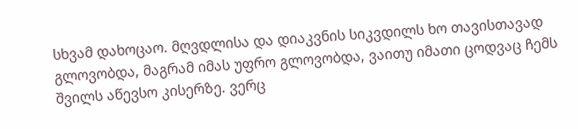სხვამ დახოცაო. მღვდლისა და დიაკვნის სიკვდილს ხო თავისთავად გლოვობდა, მაგრამ იმას უფრო გლოვობდა, ვაითუ იმათი ცოდვაც ჩემს შვილს აწევსო კისერზე. ვერც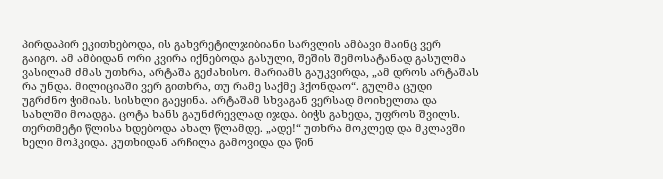პირდაპირ ეკითხებოდა, ის გახვრეტილჯიბიანი სარვლის ამბავი მაინც ვერ გაიგო. ამ ამბიდან ორი კვირა იქნებოდა გასული, შეშის შემოსატანად გასულმა ვასილამ ძმას უთხრა, არტაშა გეძახისო. მარიამს გაუკვირდა, „ამ დროს არტაშას რა უნდა. მილიციაში ვერ გითხრა, თუ რამე საქმე ჰქონდაო“. გულმა ცუდი უგრძნო ჭიმიას. სისხლი გაეყინა. არტაშამ სხვაგან ვერსად მოიხელთა და სახლში მოადგა. ცოტა ხანს გაუნძრევლად იჯდა. ბიჭს გახედა, უფროს შვილს. თერთმეტი წლისა ხდებოდა ახალ წლამდე. „ადე!“ უთხრა მოკლედ და მკლავში ხელი მოჰკიდა. კუთხიდან არჩილა გამოვიდა და წინ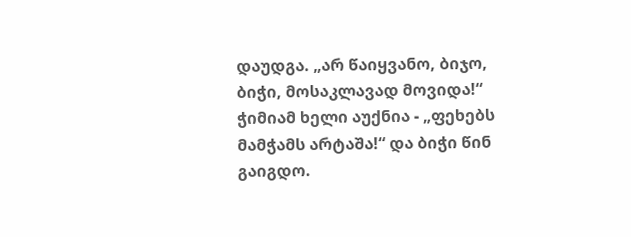დაუდგა. „არ წაიყვანო, ბიჯო, ბიჭი, მოსაკლავად მოვიდა!“ ჭიმიამ ხელი აუქნია - „ფეხებს მამჭამს არტაშა!“ და ბიჭი წინ გაიგდო.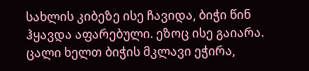სახლის კიბეზე ისე ჩავიდა, ბიჭი წინ ჰყავდა აფარებული. ეზოც ისე გაიარა. ცალი ხელთ ბიჭის მკლავი ეჭირა,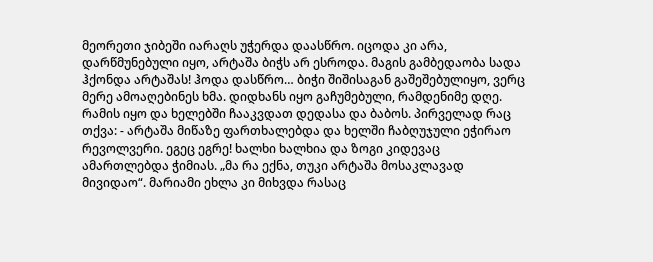მეორეთი ჯიბეში იარაღს უჭერდა დაასწრო. იცოდა კი არა, დარწმუნებული იყო, არტაშა ბიჭს არ ესროდა. მაგის გამბედაობა სადა ჰქონდა არტაშას! ჰოდა დასწრო… ბიჭი შიშისაგან გაშეშებულიყო, ვერც მერე ამოაღებინეს ხმა. დიდხანს იყო გაჩუმებული, რამდენიმე დღე. რამის იყო და ხელებში ჩააკვდათ დედასა და ბაბოს. პირველად რაც თქვა: - არტაშა მიწაზე ფართხალებდა და ხელში ჩაბღუჯული ეჭირაო რევოლვერი. ეგეც ეგრე! ხალხი ხალხია და ზოგი კიდევაც ამართლებდა ჭიმიას. „მა რა ექნა, თუკი არტაშა მოსაკლავად მივიდაო“. მარიამი ეხლა კი მიხვდა რასაც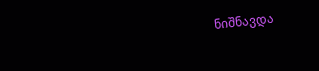ნიშნავდა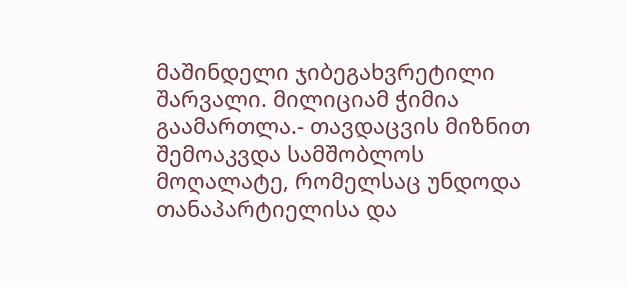მაშინდელი ჯიბეგახვრეტილი შარვალი. მილიციამ ჭიმია გაამართლა.- თავდაცვის მიზნით შემოაკვდა სამშობლოს მოღალატე, რომელსაც უნდოდა თანაპარტიელისა და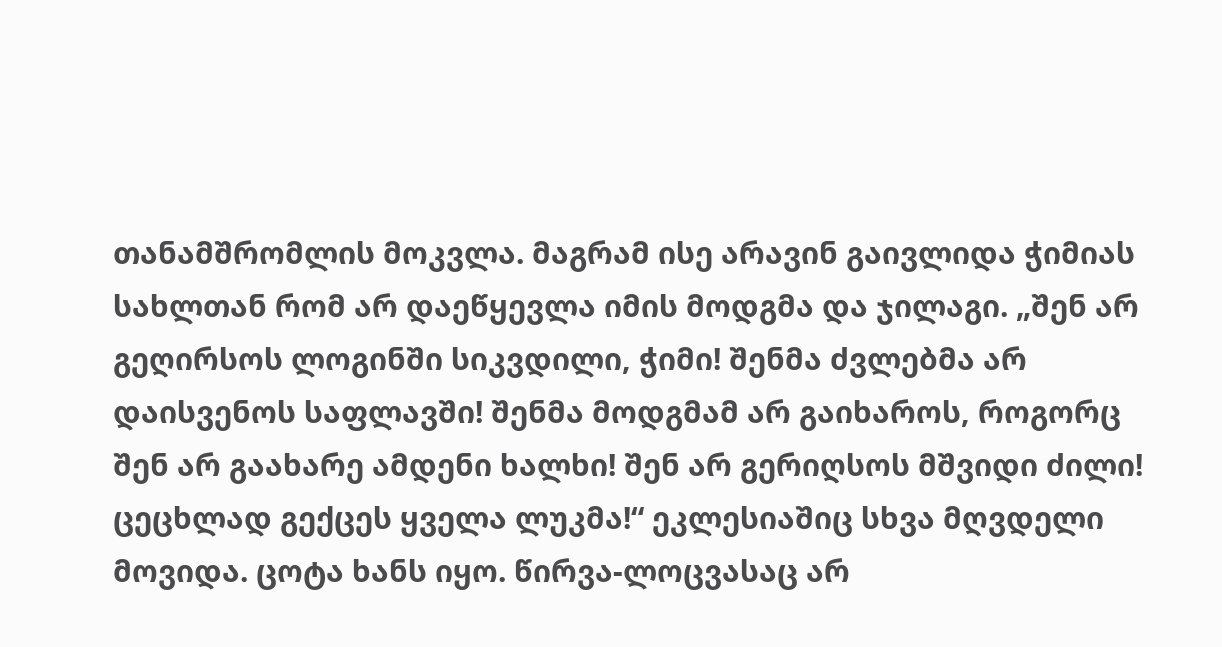თანამშრომლის მოკვლა. მაგრამ ისე არავინ გაივლიდა ჭიმიას სახლთან რომ არ დაეწყევლა იმის მოდგმა და ჯილაგი. „შენ არ გეღირსოს ლოგინში სიკვდილი, ჭიმი! შენმა ძვლებმა არ დაისვენოს საფლავში! შენმა მოდგმამ არ გაიხაროს, როგორც შენ არ გაახარე ამდენი ხალხი! შენ არ გერიღსოს მშვიდი ძილი! ცეცხლად გექცეს ყველა ლუკმა!“ ეკლესიაშიც სხვა მღვდელი მოვიდა. ცოტა ხანს იყო. წირვა-ლოცვასაც არ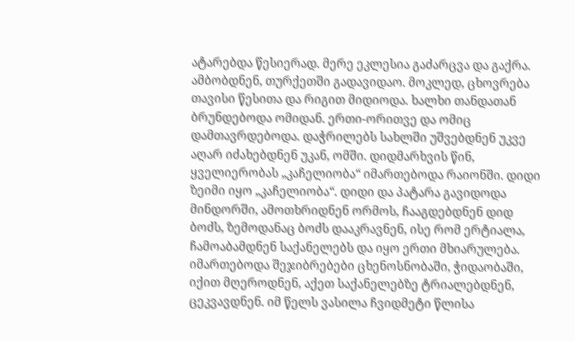ატარებდა წესიერად. მერე ეკლესია გაძარცვა და გაქრა. ამბობდნენ, თურქეთში გადავიდაო. მოკლედ, ცხოვრება თავისი წესითა და რიგით მიდიოდა. ხალხი თანდათან ბრუნდებოდა ომიდან. ერთი-ორითვე და ომიც დამთავრდებოდა. დაჭრილებს სახლში უშვებდნენ უკვე აღარ იძახებდნენ უკან, ომში. დიდმარხვის წინ, ყველიერობას „კაჩელიობა“ იმართებოდა რაიონში. დიდი ზეიმი იყო „კაჩელიობა“. დიდი და პატარა გავიდოდა მინდორში, ამოთხრიდნენ ორმოს, ჩააგდებდნენ დიდ ბოძს, ზემოდანაც ბოძს დააკრავნენ, ისე რომ ერტიალა, ჩამოაბამდნენ საქანელებს და იყო ერთი მხიარულება. იმართებოდა შეჯიბრებები ცხენოსნობაში, ჭიდაობაში, იქით მღეროდნენ, აქეთ საქანელებზე ტრიალებდნენ, ცეკვავდნენ. იმ წელს ვასილა ჩვიდმეტი წლისა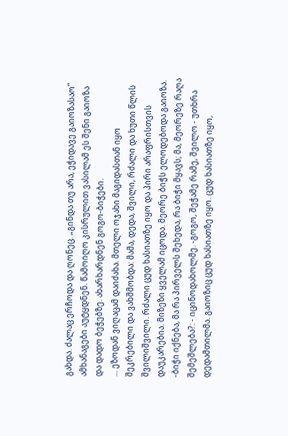გახდა. ძალაც ერჩოდა და ღონეც. „გინდა თუ არა, ეჭიდავე გაიოზასაო“ ამხანაგები აუტყდნენ. წამოიღო კისრულით ვასილამ ეს შენი გაიოზა და დადო ბეჭებზე. ახარხარდნენ გოგო-ბიჭები.
... ეზოდან ვიღაცამ დაიძახა. მთელი ოჯახი მაგიდასთან იყო შეკრებილი და ვახშმობდა: მამა, დედა, შვილი, რძალი და ხუთი წლის შვილიშვილი. რძალი ცუდ ხასიათზე იყო და პირი არაფრისთვის დაუკარებია. მიზეზი ყველამ იცოდა. მეორე ბიჭს ელოდებოდა გაიოზა. -ბიჭი იქნება, მა რა პირველს შეხედა, რა ბიჭი მყავს; მა, მეორეზე რაღა შემეშლება?: - იცინოდახოლმე. -გოგო, შეჭამე რამე, შვილო - უთხრა დედამთილმა. გაიოზიც ცუდ ხასიათზე იყო. ცუდ ხასიათზე იყო,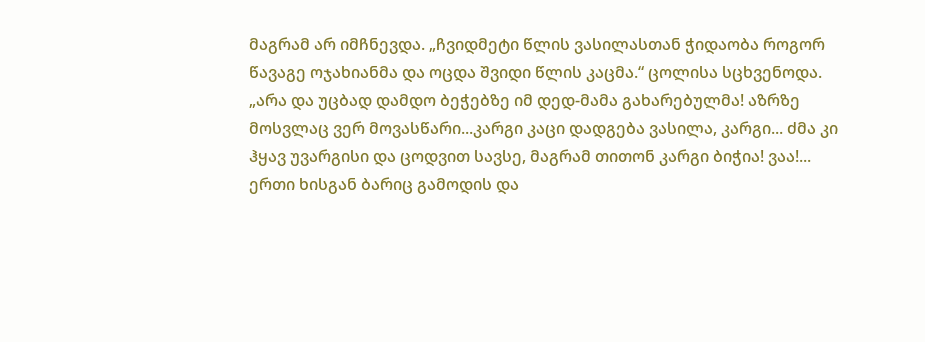მაგრამ არ იმჩნევდა. „ჩვიდმეტი წლის ვასილასთან ჭიდაობა როგორ წავაგე ოჯახიანმა და ოცდა შვიდი წლის კაცმა.“ ცოლისა სცხვენოდა. „არა და უცბად დამდო ბეჭებზე იმ დედ-მამა გახარებულმა! აზრზე მოსვლაც ვერ მოვასწარი...კარგი კაცი დადგება ვასილა, კარგი... ძმა კი ჰყავ უვარგისი და ცოდვით სავსე, მაგრამ თითონ კარგი ბიჭია! ვაა!... ერთი ხისგან ბარიც გამოდის და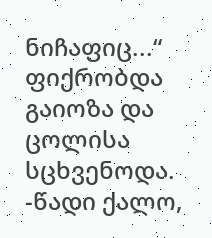ნიჩაფიც...“ ფიქრობდა გაიოზა და ცოლისა სცხვენოდა. -წადი ქალო,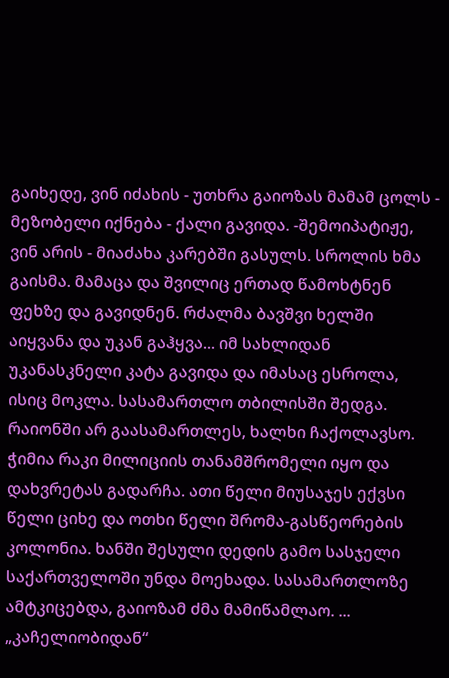გაიხედე, ვინ იძახის - უთხრა გაიოზას მამამ ცოლს - მეზობელი იქნება - ქალი გავიდა. -შემოიპატიჟე, ვინ არის - მიაძახა კარებში გასულს. სროლის ხმა გაისმა. მამაცა და შვილიც ერთად წამოხტნენ ფეხზე და გავიდნენ. რძალმა ბავშვი ხელში აიყვანა და უკან გაჰყვა... იმ სახლიდან უკანასკნელი კატა გავიდა და იმასაც ესროლა, ისიც მოკლა. სასამართლო თბილისში შედგა. რაიონში არ გაასამართლეს, ხალხი ჩაქოლავსო. ჭიმია რაკი მილიციის თანამშრომელი იყო და დახვრეტას გადარჩა. ათი წელი მიუსაჯეს ექვსი წელი ციხე და ოთხი წელი შრომა-გასწეორების კოლონია. ხანში შესული დედის გამო სასჯელი საქართველოში უნდა მოეხადა. სასამართლოზე ამტკიცებდა, გაიოზამ ძმა მამიწამლაო. ... „კაჩელიობიდან“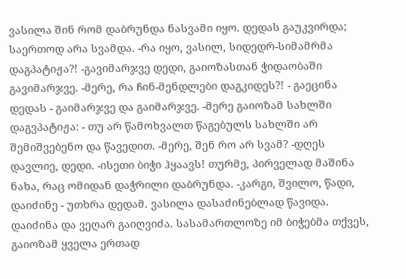ვასილა შინ რომ დაბრუნდა ნასვამი იყო. დედას გაუკვირდა; საერთოდ არა სვამდა. -რა იყო, ვასილ, სიდედრ-სიმამრმა დაგპატიჟა?! -გავიმარჯვე დედი, გაიოზასთან ჭიდაობაში გავიმარჯვე. -მერე, რა ჩინ-მენდლები დაგკიდეს?! - გაეცინა დედას - გაიმარჯვე და გაიმარჯვე. -მერე გაიოზამ სახლში დაგვპატიჟა: - თუ არ წამოხვალთ წაგებულს სახლში არ შემიშვებენო და წავედით. -მერე, შენ რო არ სვამ? -დღეს დავლიე, დედი. -ისეთი ბიჭი ჰყაავს! თურმე, პირველად მაშინა ნახა, რაც ომიდან დაჭრილი დაბრუნდა. -კარგი, შვილო, წადი, დაიძინე - უთხრა დედამ. ვასილა დასაძინებლად წავიდა. დაიძინა და ვეღარ გაიღვიძა. სასამართლოზე იმ ბიჭებმა თქვეს, გაიოზამ ყველა ერთად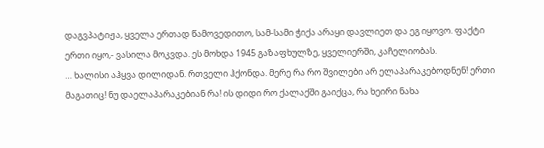დაგვპატიჟა, ყველა ერთად წამოვედითო, სამ-სამი ჭიქა არაყი დავლიეთ და ეგ იყოვო. ფაქტი ერთი იყო,- ვასილა მოკვდა. ეს მოხდა 1945 გაზაფხულზე, ყველიერში, კაჩელიობას.
… ხალისი აჰყვა დილიდან. რთველი ჰქონდა. მერე რა რო შვილები არ ელაპარაკებოდნენ! ერთი მაგათიც! ნუ დაელაპარაკებიან რა! ის დიდი რო ქალაქში გაიქცა, რა ხეირი ნახა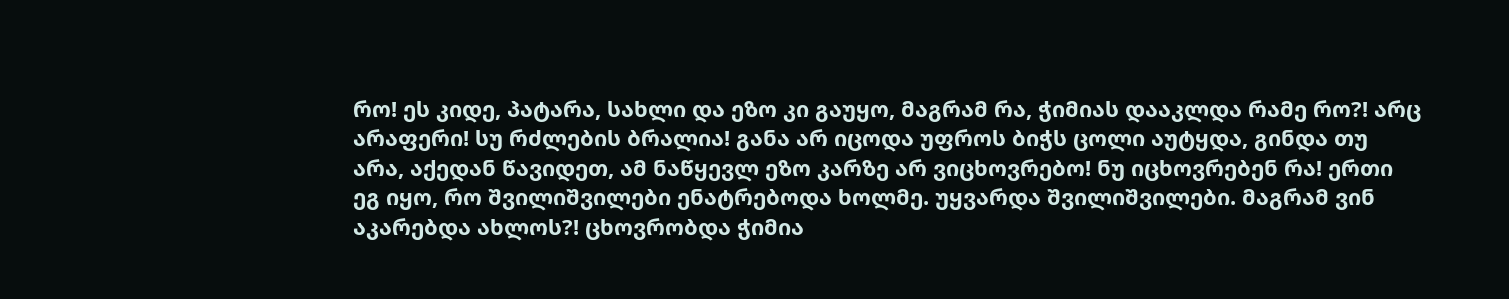რო! ეს კიდე, პატარა, სახლი და ეზო კი გაუყო, მაგრამ რა, ჭიმიას დააკლდა რამე რო?! არც არაფერი! სუ რძლების ბრალია! განა არ იცოდა უფროს ბიჭს ცოლი აუტყდა, გინდა თუ არა, აქედან წავიდეთ, ამ ნაწყევლ ეზო კარზე არ ვიცხოვრებო! ნუ იცხოვრებენ რა! ერთი ეგ იყო, რო შვილიშვილები ენატრებოდა ხოლმე. უყვარდა შვილიშვილები. მაგრამ ვინ აკარებდა ახლოს?! ცხოვრობდა ჭიმია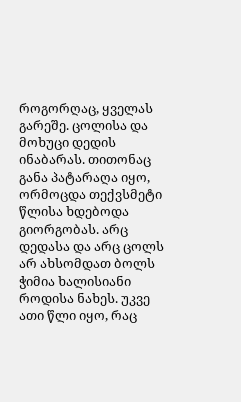როგორღაც, ყველას გარეშე. ცოლისა და მოხუცი დედის ინაბარას. თითონაც განა პატარაღა იყო, ორმოცდა თექვსმეტი წლისა ხდებოდა გიორგობას. არც დედასა და არც ცოლს არ ახსომდათ ბოლს ჭიმია ხალისიანი როდისა ნახეს. უკვე ათი წლი იყო, რაც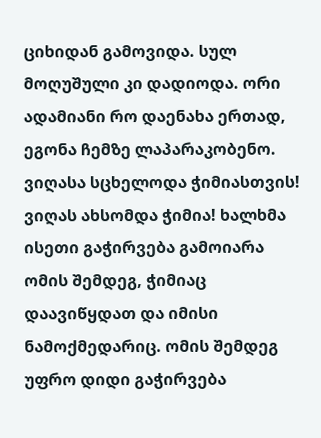ციხიდან გამოვიდა. სულ მოღუშული კი დადიოდა. ორი ადამიანი რო დაენახა ერთად, ეგონა ჩემზე ლაპარაკობენო. ვიღასა სცხელოდა ჭიმიასთვის! ვიღას ახსომდა ჭიმია! ხალხმა ისეთი გაჭირვება გამოიარა ომის შემდეგ, ჭიმიაც დაავიწყდათ და იმისი ნამოქმედარიც. ომის შემდეგ უფრო დიდი გაჭირვება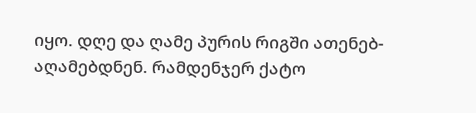იყო. დღე და ღამე პურის რიგში ათენებ-აღამებდნენ. რამდენჯერ ქატო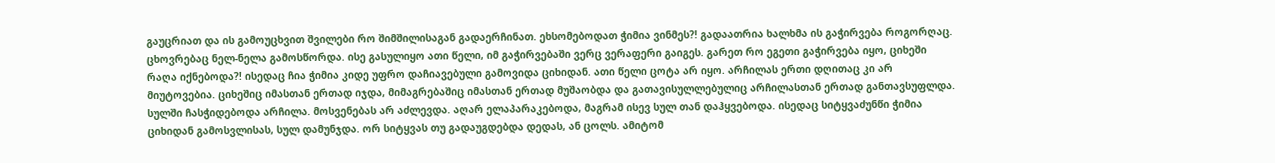გაუცრიათ და ის გამოუცხვით შვილები რო შიმშილისაგან გადაერჩინათ. ეხსომებოდათ ჭიმია ვინმეს?! გადაათრია ხალხმა ის გაჭირვება როგორღაც. ცხოვრებაც ნელ-ნელა გამოსწორდა. ისე გასულიყო ათი წელი, იმ გაჭირვებაში ვერც ვერაფერი გაიგეს. გარეთ რო ეგეთი გაჭირვება იყო, ციხეში რაღა იქნებოდა?! ისედაც ჩია ჭიმია კიდე უფრო დაჩიავებული გამოვიდა ციხიდან. ათი წელი ცოტა არ იყო. არჩილას ერთი დღითაც კი არ მიუტოვებია. ციხეშიც იმასთან ერთად იჯდა, მიმაგრებაშიც იმასთან ერთად მუშაობდა და გათავისულლებულიც არჩილასთან ერთად განთავსუფლდა. სულში ჩასჭიდებოდა არჩილა. მოსვენებას არ აძლევდა. აღარ ელაპარაკებოდა, მაგრამ ისევ სულ თან დაჰყვებოდა. ისედაც სიტყვაძუნწი ჭიმია ციხიდან გამოსვლისას, სულ დამუნჯდა. ორ სიტყვას თუ გადაუგდებდა დედას, ან ცოლს. ამიტომ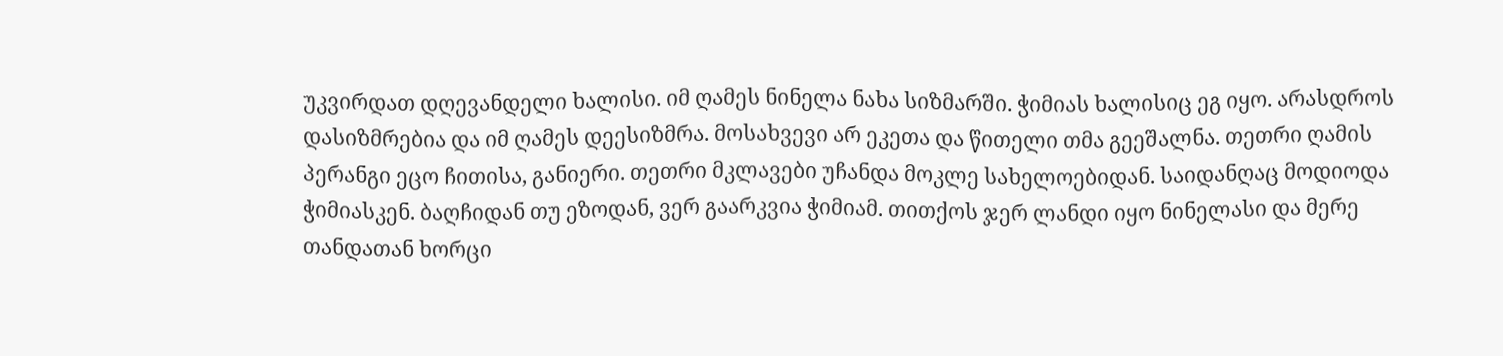უკვირდათ დღევანდელი ხალისი. იმ ღამეს ნინელა ნახა სიზმარში. ჭიმიას ხალისიც ეგ იყო. არასდროს დასიზმრებია და იმ ღამეს დეესიზმრა. მოსახვევი არ ეკეთა და წითელი თმა გეეშალნა. თეთრი ღამის პერანგი ეცო ჩითისა, განიერი. თეთრი მკლავები უჩანდა მოკლე სახელოებიდან. საიდანღაც მოდიოდა ჭიმიასკენ. ბაღჩიდან თუ ეზოდან, ვერ გაარკვია ჭიმიამ. თითქოს ჯერ ლანდი იყო ნინელასი და მერე თანდათან ხორცი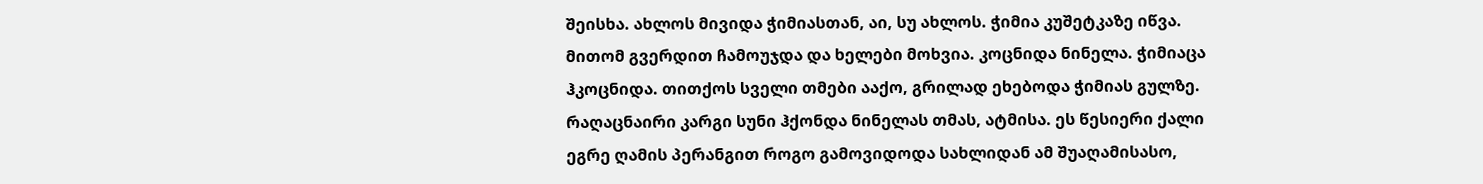შეისხა. ახლოს მივიდა ჭიმიასთან, აი, სუ ახლოს. ჭიმია კუშეტკაზე იწვა. მითომ გვერდით ჩამოუჯდა და ხელები მოხვია. კოცნიდა ნინელა. ჭიმიაცა ჰკოცნიდა. თითქოს სველი თმები ააქო, გრილად ეხებოდა ჭიმიას გულზე. რაღაცნაირი კარგი სუნი ჰქონდა ნინელას თმას, ატმისა. ეს წესიერი ქალი ეგრე ღამის პერანგით როგო გამოვიდოდა სახლიდან ამ შუაღამისასო,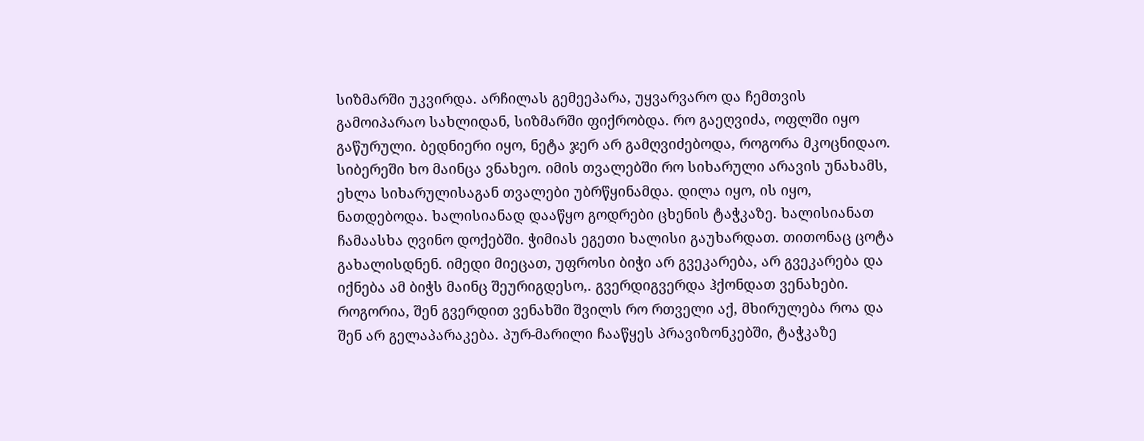სიზმარში უკვირდა. არჩილას გემეეპარა, უყვარვარო და ჩემთვის გამოიპარაო სახლიდან, სიზმარში ფიქრობდა. რო გაეღვიძა, ოფლში იყო გაწურული. ბედნიერი იყო, ნეტა ჯერ არ გამღვიძებოდა, როგორა მკოცნიდაო. სიბერეში ხო მაინცა ვნახეო. იმის თვალებში რო სიხარული არავის უნახამს, ეხლა სიხარულისაგან თვალები უბრწყინამდა. დილა იყო, ის იყო, ნათდებოდა. ხალისიანად დააწყო გოდრები ცხენის ტაჭკაზე. ხალისიანათ ჩამაასხა ღვინო დოქებში. ჭიმიას ეგეთი ხალისი გაუხარდათ. თითონაც ცოტა გახალისდნენ. იმედი მიეცათ, უფროსი ბიჭი არ გვეკარება, არ გვეკარება და იქნება ამ ბიჭს მაინც შეურიგდესო,. გვერდიგვერდა ჰქონდათ ვენახები. როგორია, შენ გვერდით ვენახში შვილს რო რთველი აქ, მხირულება როა და შენ არ გელაპარაკება. პურ-მარილი ჩააწყეს პრავიზონკებში, ტაჭკაზე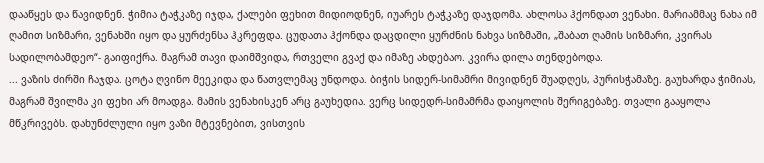დააწყეს და წავიდნენ. ჭიმია ტაჭკაზე იჯდა, ქალები ფეხით მიდიოდნენ, იუარეს ტაჭკაზე დაჯდომა. ახლოსა ჰქონდათ ვენახი. მარიამმაც ნახა იმ ღამით სიზმარი, ვენახში იყო და ყურძენსა ჰკრეფდა. ცუდათა ჰქონდა დაცდილი ყურძნის ნახვა სიზმაში, „შაბათ ღამის სიზმარი, კვირას სადილობამდეო“- გაიფიქრა. მაგრამ თავი დაიმშვიდა, რთველი გვაქ და იმაზე ახდებაო. კვირა დილა თენდებოდა.
... ვაზის ძირში ჩაჯდა. ცოტა ღვინო მეეკიდა და წათვლემაც უნდოდა. ბიჭის სიდერ-სიმამრი მივიდნენ შუადღეს, პურისჭამაზე. გაუხარდა ჭიმიას, მაგრამ შვილმა კი ფეხი არ მოადგა. მამის ვენახისკენ არც გაუხედია. ვერც სიდედრ-სიმამრმა დაიყოლის შერიგებაზე. თვალი გააყოლა მწკრივებს. დახუნძლული იყო ვაზი მტევნებით, ვისთვის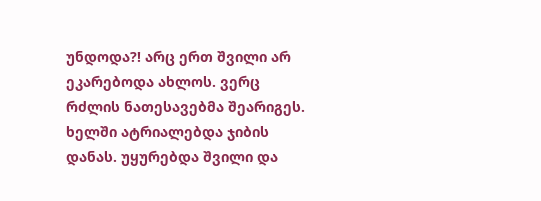უნდოდა?! არც ერთ შვილი არ ეკარებოდა ახლოს. ვერც რძლის ნათესავებმა შეარიგეს. ხელში ატრიალებდა ჯიბის დანას. უყურებდა შვილი და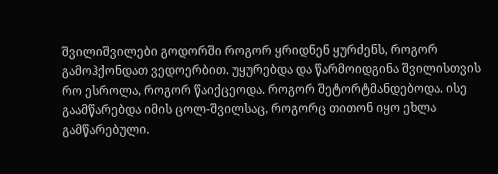შვილიშვილები გოდორში როგორ ყრიდნენ ყურძენს, როგორ გამოჰქონდათ ვედოერბით. უყურებდა და წარმოიდგინა შვილისთვის რო ესროლა, როგორ წაიქცეოდა. როგორ შეტორტმანდებოდა. ისე გაამწარებდა იმის ცოლ-შვილსაც, როგორც თითონ იყო ეხლა გამწარებული.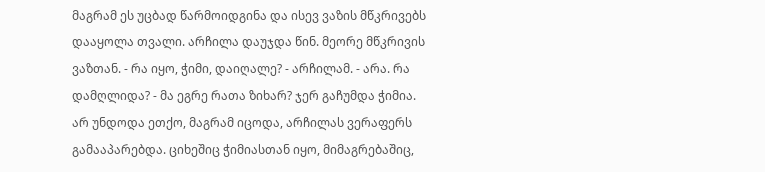მაგრამ ეს უცბად წარმოიდგინა და ისევ ვაზის მწკრივებს დააყოლა თვალი. არჩილა დაუჯდა წინ. მეორე მწკრივის ვაზთან. - რა იყო, ჭიმი, დაიღალე? - არჩილამ. - არა. რა დამღლიდა? - მა ეგრე რათა ზიხარ? ჯერ გაჩუმდა ჭიმია. არ უნდოდა ეთქო, მაგრამ იცოდა, არჩილას ვერაფერს გამააპარებდა. ციხეშიც ჭიმიასთან იყო, მიმაგრებაშიც,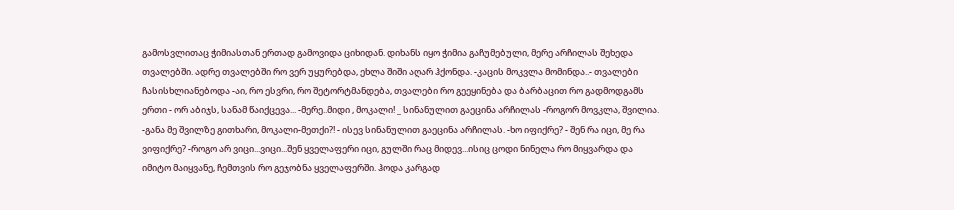გამოსვლითაც ჭიმიასთან ერთად გამოვიდა ციხიდან. დიხანს იყო ჭიმია გაჩუმებული, მერე არჩილას შეხედა თვალებში. ადრე თვალებში რო ვერ უყურებდა, ეხლა შიში აღარ ჰქონდა. -კაცის მოკვლა მომინდა..- თვალები ჩასისხლიანებოდა -აი, რო ესვრი, რო შეტორტმანდება, თვალები რო გეეყინება და ბარბაცით რო გადმოდგამს ერთი - ორ აბიჯს, სანამ წაიქცევა... -მერე..მიდი , მოკალი! _ სინანულით გაეცინა არჩილას -როგორ მოვკლა, შვილია. -განა მე შვილზე გითხარი, მოკალი-მეთქი?! - ისევ სინანულით გაეცინა არჩილას. -ხო იფიქრე? - შენ რა იცი, მე რა ვიფიქრე? -როგო არ ვიცი...ვიცი...შენ ყველაფერი იცი, გულში რაც მიდევ...ისიც ცოდი ნინელა რო მიყვარდა და იმიტო მაიყვანე, ჩემთვის რო გეჯობნა ყველაფერში. ჰოდა კარგად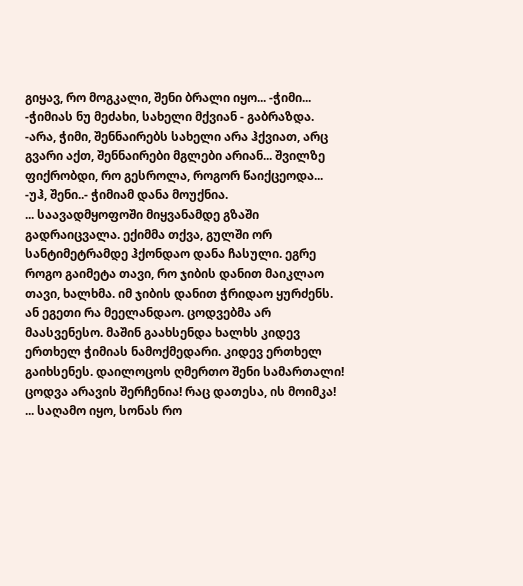გიყავ, რო მოგკალი, შენი ბრალი იყო... -ჭიმი... -ჭიმიას ნუ მეძახი, სახელი მქვიან - გაბრაზდა. -არა, ჭიმი, შენნაირებს სახელი არა ჰქვიათ, არც გვარი აქთ, შენნაირები მგლები არიან... შვილზე ფიქრობდი, რო გესროლა, როგორ წაიქცეოდა... -უჰ, შენი..- ჭიმიამ დანა მოუქნია.
... საავადმყოფოში მიყვანამდე გზაში გადრაიცვალა. ექიმმა თქვა, გულში ორ სანტიმეტრამდე ჰქონდაო დანა ჩასული. ეგრე როგო გაიმეტა თავი, რო ჯიბის დანით მაიკლაო თავი, ხალხმა. იმ ჯიბის დანით ჭრიდაო ყურძენს. ან ეგეთი რა მეელანდაო. ცოდვებმა არ მაასვენესო. მაშინ გაახსენდა ხალხს კიდევ ერთხელ ჭიმიას ნამოქმედარი. კიდევ ერთხელ გაიხსენეს. დაილოცოს ღმერთო შენი სამართალი! ცოდვა არავის შერჩენია! რაც დათესა, ის მოიმკა!
... საღამო იყო, სონას რო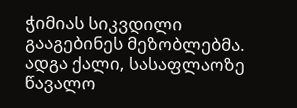ჭიმიას სიკვდილი გააგებინეს მეზობლებმა. ადგა ქალი, სასაფლაოზე წავალო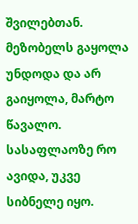შვილებთან. მეზობელს გაყოლა უნდოდა და არ გაიყოლა, მარტო წავალო. სასაფლაოზე რო ავიდა, უკვე სიბნელე იყო.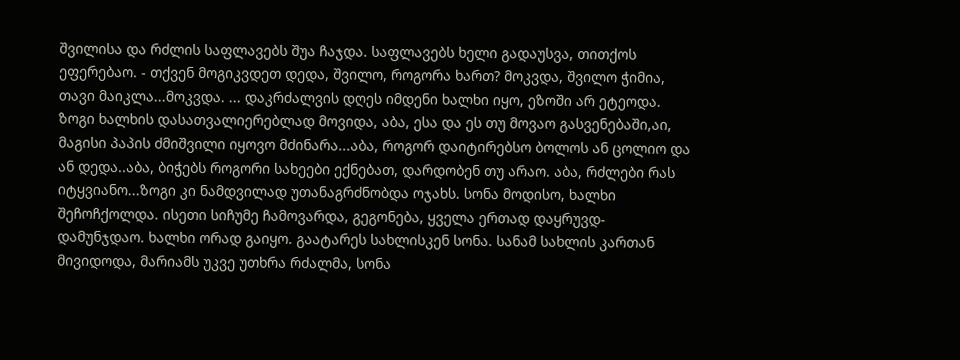შვილისა და რძლის საფლავებს შუა ჩაჯდა. საფლავებს ხელი გადაუსვა, თითქოს ეფერებაო. - თქვენ მოგიკვდეთ დედა, შვილო, როგორა ხართ? მოკვდა, შვილო ჭიმია, თავი მაიკლა...მოკვდა. ... დაკრძალვის დღეს იმდენი ხალხი იყო, ეზოში არ ეტეოდა. ზოგი ხალხის დასათვალიერებლად მოვიდა, აბა, ესა და ეს თუ მოვაო გასვენებაში,აი, მაგისი პაპის ძმიშვილი იყოვო მძინარა...აბა, როგორ დაიტირებსო ბოლოს ან ცოლიო და ან დედა..აბა, ბიჭებს როგორი სახეები ექნებათ, დარდობენ თუ არაო. აბა, რძლები რას იტყვიანო...ზოგი კი ნამდვილად უთანაგრძნობდა ოჯახს. სონა მოდისო, ხალხი შეჩოჩქოლდა. ისეთი სიჩუმე ჩამოვარდა, გეგონება, ყველა ერთად დაყრუვდ-დამუნჯდაო. ხალხი ორად გაიყო. გაატარეს სახლისკენ სონა. სანამ სახლის კართან მივიდოდა, მარიამს უკვე უთხრა რძალმა, სონა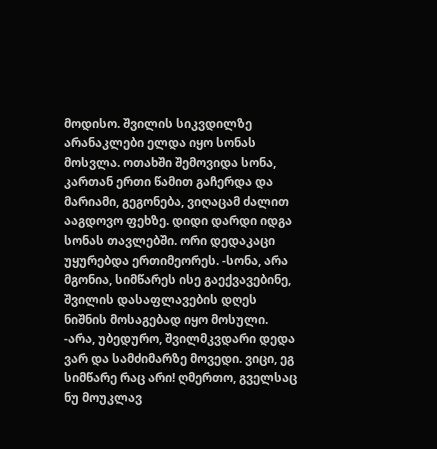მოდისო. შვილის სიკვდილზე არანაკლები ელდა იყო სონას მოსვლა. ოთახში შემოვიდა სონა, კართან ერთი წამით გაჩერდა და მარიამი, გეგონება, ვიღაცამ ძალით ააგდოვო ფეხზე. დიდი დარდი იდგა სონას თავლებში. ორი დედაკაცი უყურებდა ერთიმეორეს. -სონა, არა მგონია, სიმწარეს ისე გაექვავებინე, შვილის დასაფლავების დღეს ნიშნის მოსაგებად იყო მოსული. -არა, უბედურო, შვილმკვდარი დედა ვარ და სამძიმარზე მოვედი. ვიცი, ეგ სიმწარე რაც არი! ღმერთო, გველსაც ნუ მოუკლავ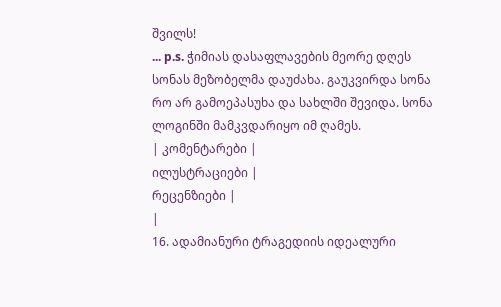შვილს!
... p.s. ჭიმიას დასაფლავების მეორე დღეს სონას მეზობელმა დაუძახა. გაუკვირდა სონა რო არ გამოეპასუხა და სახლში შევიდა. სონა ლოგინში მამკვდარიყო იმ ღამეს.
| კომენტარები |
ილუსტრაციები |
რეცენზიები |
|
16. ადამიანური ტრაგედიის იდეალური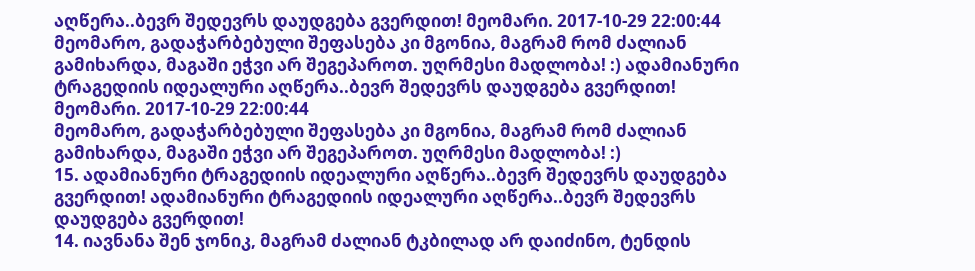აღწერა..ბევრ შედევრს დაუდგება გვერდით! მეომარი. 2017-10-29 22:00:44
მეომარო, გადაჭარბებული შეფასება კი მგონია, მაგრამ რომ ძალიან გამიხარდა, მაგაში ეჭვი არ შეგეპაროთ. უღრმესი მადლობა! :) ადამიანური ტრაგედიის იდეალური აღწერა..ბევრ შედევრს დაუდგება გვერდით! მეომარი. 2017-10-29 22:00:44
მეომარო, გადაჭარბებული შეფასება კი მგონია, მაგრამ რომ ძალიან გამიხარდა, მაგაში ეჭვი არ შეგეპაროთ. უღრმესი მადლობა! :)
15. ადამიანური ტრაგედიის იდეალური აღწერა..ბევრ შედევრს დაუდგება გვერდით! ადამიანური ტრაგედიის იდეალური აღწერა..ბევრ შედევრს დაუდგება გვერდით!
14. იავნანა შენ ჯონიკ, მაგრამ ძალიან ტკბილად არ დაიძინო, ტენდის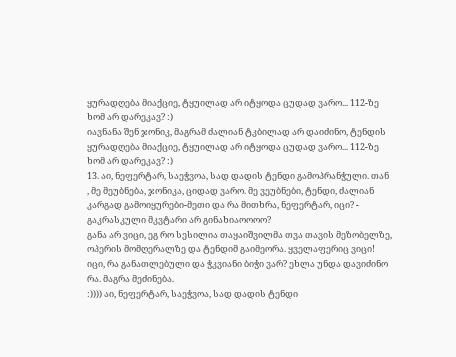ყურადღება მიაქციე, ტყუილად არ იტყოდა ცუდად ვარო... 112-ზე ხომ არ დარეკავ? :)
იავნანა შენ ჯონიკ, მაგრამ ძალიან ტკბილად არ დაიძინო, ტენდის ყურადღება მიაქციე, ტყუილად არ იტყოდა ცუდად ვარო... 112-ზე ხომ არ დარეკავ? :)
13. აი, ნეფერტარ, საეჭვოა, სად დადის ტენდი გამოპრანჭული. თან , მე მეუბნება, ჯონიკა, ციდად ვარო. მე ვეუბნები, ტენდი, ძალიან კარგად გამოიყურები-მეთი და რა მითხრა, ნეფერტარ, იცი? - გაკრასკული მკვტარი არ გინახიაოოოო?
განა არ ვიცი, ეგ რო სესილია თაყაიშვილმა თვა თავის მეზობელზე, ოპერის მომღერალზე და ტენდიმ გაიმეორა. ყველაფერიც ვიცი!
იცი, რა განათლებული და ჭკვიანი ბიჭი ვარ? ეხლა უნდა დავიძინო რა. მაგრა მეძინება.
:)))) აი, ნეფერტარ, საეჭვოა, სად დადის ტენდი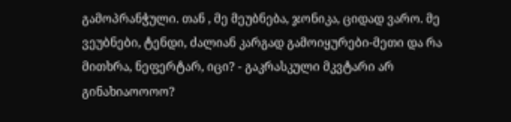გამოპრანჭული. თან , მე მეუბნება, ჯონიკა, ციდად ვარო. მე ვეუბნები, ტენდი, ძალიან კარგად გამოიყურები-მეთი და რა მითხრა, ნეფერტარ, იცი? - გაკრასკული მკვტარი არ გინახიაოოოო?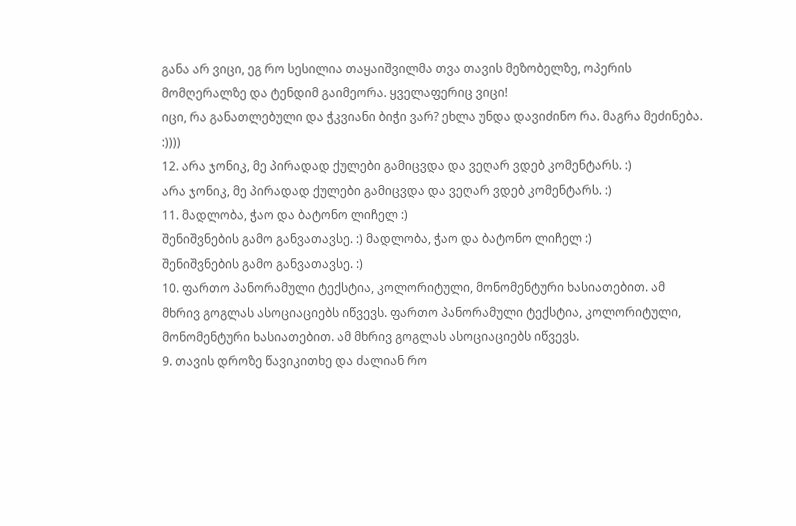განა არ ვიცი, ეგ რო სესილია თაყაიშვილმა თვა თავის მეზობელზე, ოპერის მომღერალზე და ტენდიმ გაიმეორა. ყველაფერიც ვიცი!
იცი, რა განათლებული და ჭკვიანი ბიჭი ვარ? ეხლა უნდა დავიძინო რა. მაგრა მეძინება.
:))))
12. არა ჯონიკ, მე პირადად ქულები გამიცვდა და ვეღარ ვდებ კომენტარს. :)
არა ჯონიკ, მე პირადად ქულები გამიცვდა და ვეღარ ვდებ კომენტარს. :)
11. მადლობა, ჭაო და ბატონო ლიჩელ :)
შენიშვნების გამო განვათავსე. :) მადლობა, ჭაო და ბატონო ლიჩელ :)
შენიშვნების გამო განვათავსე. :)
10. ფართო პანორამული ტექსტია, კოლორიტული, მონომენტური ხასიათებით. ამ მხრივ გოგლას ასოციაციებს იწვევს. ფართო პანორამული ტექსტია, კოლორიტული, მონომენტური ხასიათებით. ამ მხრივ გოგლას ასოციაციებს იწვევს.
9. თავის დროზე წავიკითხე და ძალიან რო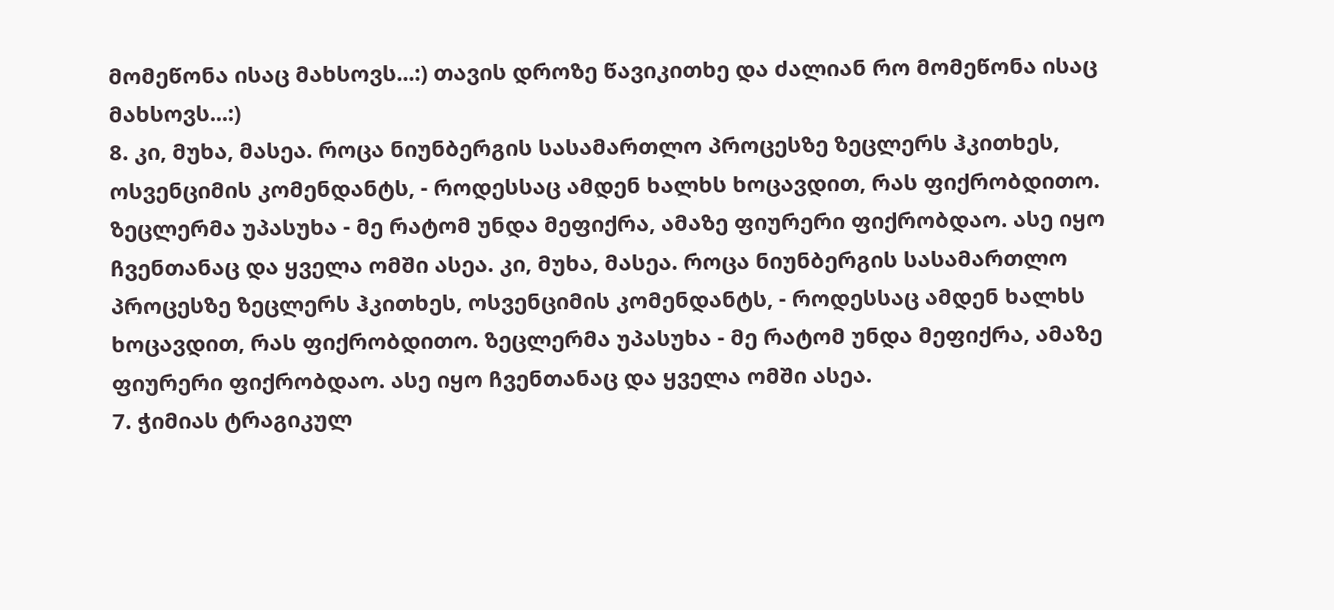მომეწონა ისაც მახსოვს...:) თავის დროზე წავიკითხე და ძალიან რო მომეწონა ისაც მახსოვს...:)
8. კი, მუხა, მასეა. როცა ნიუნბერგის სასამართლო პროცესზე ზეცლერს ჰკითხეს, ოსვენციმის კომენდანტს, - როდესსაც ამდენ ხალხს ხოცავდით, რას ფიქრობდითო. ზეცლერმა უპასუხა - მე რატომ უნდა მეფიქრა, ამაზე ფიურერი ფიქრობდაო. ასე იყო ჩვენთანაც და ყველა ომში ასეა. კი, მუხა, მასეა. როცა ნიუნბერგის სასამართლო პროცესზე ზეცლერს ჰკითხეს, ოსვენციმის კომენდანტს, - როდესსაც ამდენ ხალხს ხოცავდით, რას ფიქრობდითო. ზეცლერმა უპასუხა - მე რატომ უნდა მეფიქრა, ამაზე ფიურერი ფიქრობდაო. ასე იყო ჩვენთანაც და ყველა ომში ასეა.
7. ჭიმიას ტრაგიკულ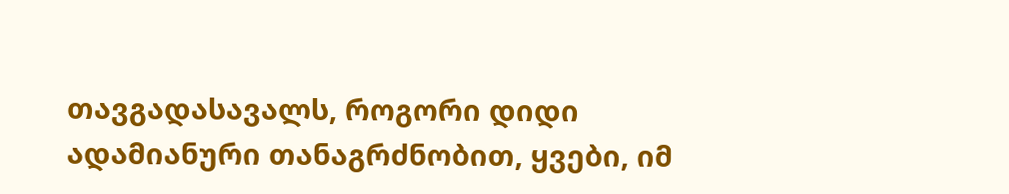თავგადასავალს, როგორი დიდი ადამიანური თანაგრძნობით, ყვები, იმ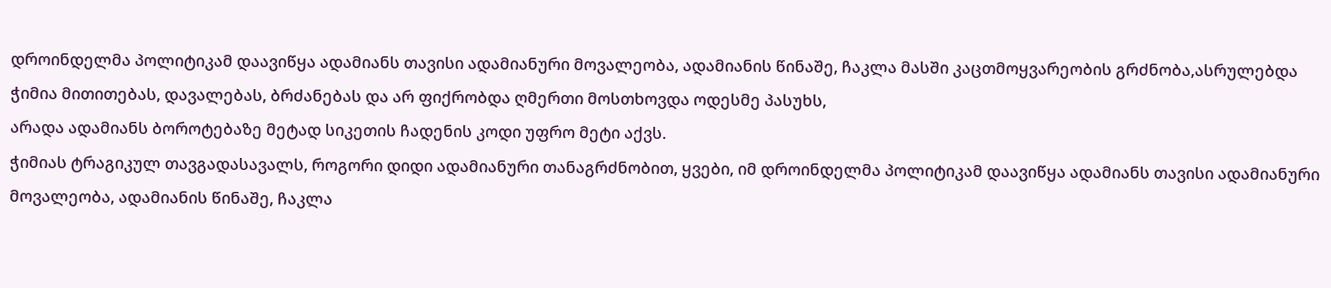დროინდელმა პოლიტიკამ დაავიწყა ადამიანს თავისი ადამიანური მოვალეობა, ადამიანის წინაშე, ჩაკლა მასში კაცთმოყვარეობის გრძნობა,ასრულებდა ჭიმია მითითებას, დავალებას, ბრძანებას და არ ფიქრობდა ღმერთი მოსთხოვდა ოდესმე პასუხს,
არადა ადამიანს ბოროტებაზე მეტად სიკეთის ჩადენის კოდი უფრო მეტი აქვს.
ჭიმიას ტრაგიკულ თავგადასავალს, როგორი დიდი ადამიანური თანაგრძნობით, ყვები, იმ დროინდელმა პოლიტიკამ დაავიწყა ადამიანს თავისი ადამიანური მოვალეობა, ადამიანის წინაშე, ჩაკლა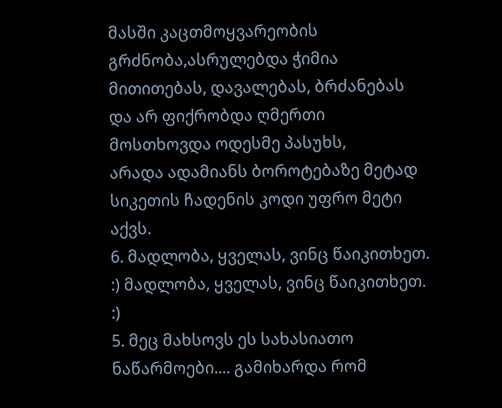მასში კაცთმოყვარეობის გრძნობა,ასრულებდა ჭიმია მითითებას, დავალებას, ბრძანებას და არ ფიქრობდა ღმერთი მოსთხოვდა ოდესმე პასუხს,
არადა ადამიანს ბოროტებაზე მეტად სიკეთის ჩადენის კოდი უფრო მეტი აქვს.
6. მადლობა, ყველას, ვინც წაიკითხეთ. :) მადლობა, ყველას, ვინც წაიკითხეთ. :)
5. მეც მახსოვს ეს სახასიათო ნაწარმოები.... გამიხარდა რომ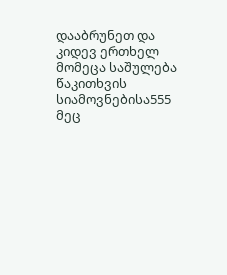დააბრუნეთ და კიდევ ერთხელ მომეცა საშულება წაკითხვის სიამოვნებისა555 მეც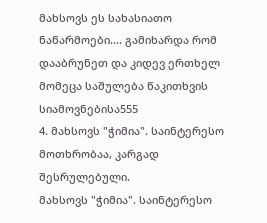მახსოვს ეს სახასიათო ნაწარმოები.... გამიხარდა რომ დააბრუნეთ და კიდევ ერთხელ მომეცა საშულება წაკითხვის სიამოვნებისა555
4. მახსოვს "ჭიმია". საინტერესო მოთხრობაა, კარგად შესრულებული.
მახსოვს "ჭიმია". საინტერესო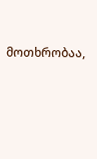მოთხრობაა,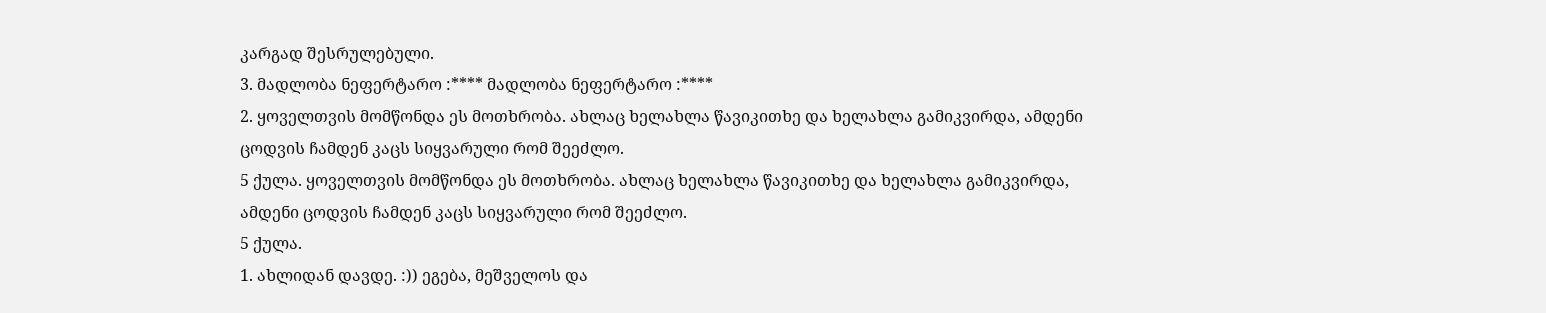კარგად შესრულებული.
3. მადლობა ნეფერტარო :**** მადლობა ნეფერტარო :****
2. ყოველთვის მომწონდა ეს მოთხრობა. ახლაც ხელახლა წავიკითხე და ხელახლა გამიკვირდა, ამდენი ცოდვის ჩამდენ კაცს სიყვარული რომ შეეძლო.
5 ქულა. ყოველთვის მომწონდა ეს მოთხრობა. ახლაც ხელახლა წავიკითხე და ხელახლა გამიკვირდა, ამდენი ცოდვის ჩამდენ კაცს სიყვარული რომ შეეძლო.
5 ქულა.
1. ახლიდან დავდე. :)) ეგება, მეშველოს და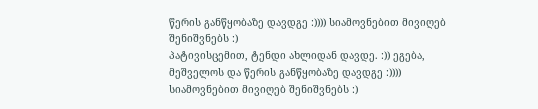წერის განწყობაზე დავდგე :)))) სიამოვნებით მივიღებ შენიშვნებს :)
პატივისცემით, ტენდი ახლიდან დავდე. :)) ეგება, მეშველოს და წერის განწყობაზე დავდგე :)))) სიამოვნებით მივიღებ შენიშვნებს :)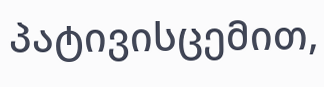პატივისცემით,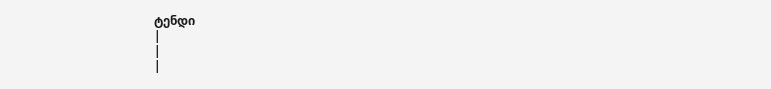ტენდი
|
|
|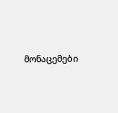მონაცემები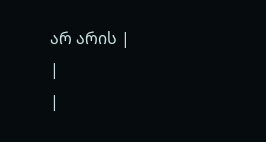არ არის |
|
|